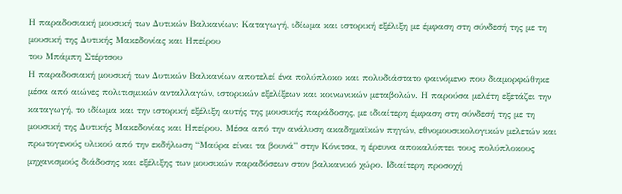Η παραδοσιακή μουσική των Δυτικών Βαλκανίων: Καταγωγή, ιδίωμα και ιστορική εξέλιξη με έμφαση στη σύνδεσή της με τη μουσική της Δυτικής Μακεδονίας και Ηπείρου
του Μπάμπη Στέρτσου
Η παραδοσιακή μουσική των Δυτικών Βαλκανίων αποτελεί ένα πολύπλοκο και πολυδιάστατο φαινόμενο που διαμορφώθηκε μέσα από αιώνες πολιτισμικών ανταλλαγών, ιστορικών εξελίξεων και κοινωνικών μεταβολών. Η παρούσα μελέτη εξετάζει την καταγωγή, το ιδίωμα και την ιστορική εξέλιξη αυτής της μουσικής παράδοσης, με ιδιαίτερη έμφαση στη σύνδεσή της με τη μουσική της Δυτικής Μακεδονίας και Ηπείρου. Μέσα από την ανάλυση ακαδημαϊκών πηγών, εθνομουσικολογικών μελετών και πρωτογενούς υλικού από την εκδήλωση “Μαύρα είναι τα βουνά” στην Κόνιτσα, η έρευνα αποκαλύπτει τους πολύπλοκους μηχανισμούς διάδοσης και εξέλιξης των μουσικών παραδόσεων στον βαλκανικό χώρο. Ιδιαίτερη προσοχή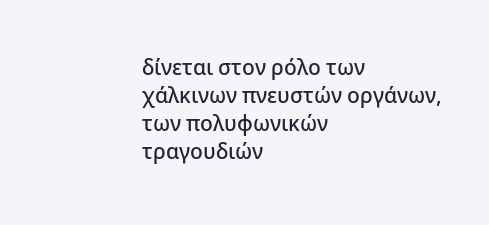δίνεται στον ρόλο των χάλκινων πνευστών οργάνων, των πολυφωνικών τραγουδιών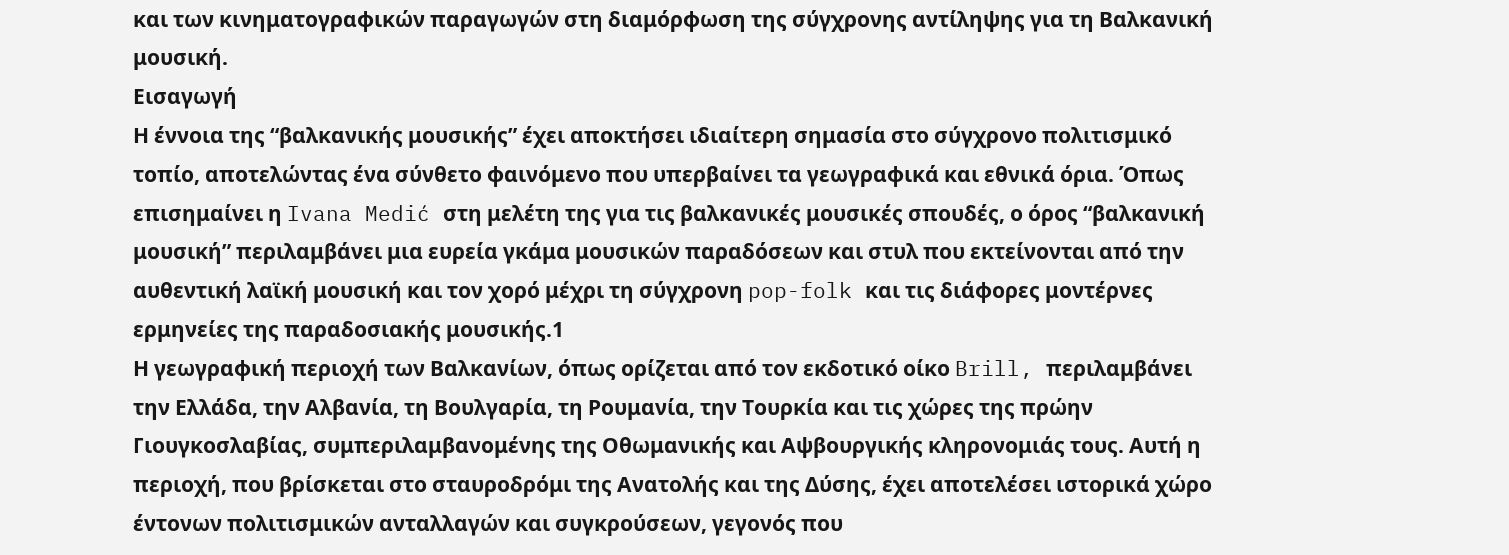και των κινηματογραφικών παραγωγών στη διαμόρφωση της σύγχρονης αντίληψης για τη Βαλκανική μουσική.
Εισαγωγή
Η έννοια της “βαλκανικής μουσικής” έχει αποκτήσει ιδιαίτερη σημασία στο σύγχρονο πολιτισμικό τοπίο, αποτελώντας ένα σύνθετο φαινόμενο που υπερβαίνει τα γεωγραφικά και εθνικά όρια. Όπως επισημαίνει η Ivana Medić στη μελέτη της για τις βαλκανικές μουσικές σπουδές, ο όρος “βαλκανική μουσική” περιλαμβάνει μια ευρεία γκάμα μουσικών παραδόσεων και στυλ που εκτείνονται από την αυθεντική λαϊκή μουσική και τον χορό μέχρι τη σύγχρονη pop-folk και τις διάφορες μοντέρνες ερμηνείες της παραδοσιακής μουσικής.1
Η γεωγραφική περιοχή των Βαλκανίων, όπως ορίζεται από τον εκδοτικό οίκο Brill, περιλαμβάνει την Ελλάδα, την Αλβανία, τη Βουλγαρία, τη Ρουμανία, την Τουρκία και τις χώρες της πρώην Γιουγκοσλαβίας, συμπεριλαμβανομένης της Οθωμανικής και Αψβουργικής κληρονομιάς τους. Αυτή η περιοχή, που βρίσκεται στο σταυροδρόμι της Ανατολής και της Δύσης, έχει αποτελέσει ιστορικά χώρο έντονων πολιτισμικών ανταλλαγών και συγκρούσεων, γεγονός που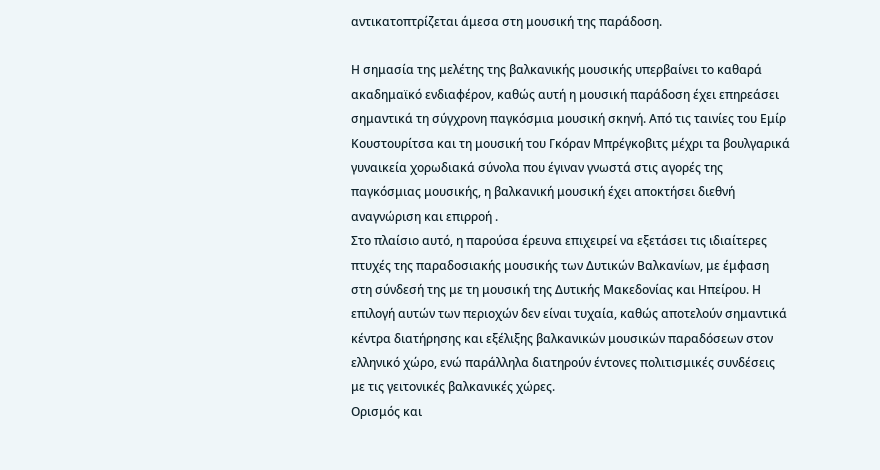αντικατοπτρίζεται άμεσα στη μουσική της παράδοση.

Η σημασία της μελέτης της βαλκανικής μουσικής υπερβαίνει το καθαρά ακαδημαϊκό ενδιαφέρον, καθώς αυτή η μουσική παράδοση έχει επηρεάσει σημαντικά τη σύγχρονη παγκόσμια μουσική σκηνή. Από τις ταινίες του Εμίρ Κουστουρίτσα και τη μουσική του Γκόραν Μπρέγκοβιτς μέχρι τα βουλγαρικά γυναικεία χορωδιακά σύνολα που έγιναν γνωστά στις αγορές της παγκόσμιας μουσικής, η βαλκανική μουσική έχει αποκτήσει διεθνή αναγνώριση και επιρροή .
Στο πλαίσιο αυτό, η παρούσα έρευνα επιχειρεί να εξετάσει τις ιδιαίτερες πτυχές της παραδοσιακής μουσικής των Δυτικών Βαλκανίων, με έμφαση στη σύνδεσή της με τη μουσική της Δυτικής Μακεδονίας και Ηπείρου. Η επιλογή αυτών των περιοχών δεν είναι τυχαία, καθώς αποτελούν σημαντικά κέντρα διατήρησης και εξέλιξης βαλκανικών μουσικών παραδόσεων στον ελληνικό χώρο, ενώ παράλληλα διατηρούν έντονες πολιτισμικές συνδέσεις με τις γειτονικές βαλκανικές χώρες.
Ορισμός και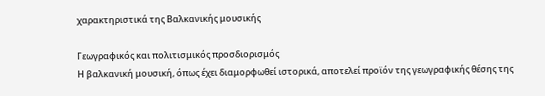χαρακτηριστικά της Βαλκανικής μουσικής

Γεωγραφικός και πολιτισμικός προσδιορισμός
Η βαλκανική μουσική, όπως έχει διαμορφωθεί ιστορικά, αποτελεί προϊόν της γεωγραφικής θέσης της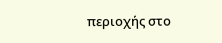περιοχής στο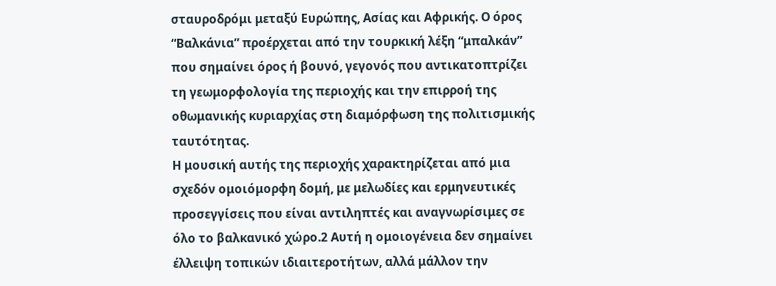σταυροδρόμι μεταξύ Ευρώπης, Ασίας και Αφρικής. Ο όρος “Βαλκάνια” προέρχεται από την τουρκική λέξη “μπαλκάν” που σημαίνει όρος ή βουνό, γεγονός που αντικατοπτρίζει τη γεωμορφολογία της περιοχής και την επιρροή της οθωμανικής κυριαρχίας στη διαμόρφωση της πολιτισμικής ταυτότητας.
Η μουσική αυτής της περιοχής χαρακτηρίζεται από μια σχεδόν ομοιόμορφη δομή, με μελωδίες και ερμηνευτικές προσεγγίσεις που είναι αντιληπτές και αναγνωρίσιμες σε όλο το βαλκανικό χώρο.2 Αυτή η ομοιογένεια δεν σημαίνει έλλειψη τοπικών ιδιαιτεροτήτων, αλλά μάλλον την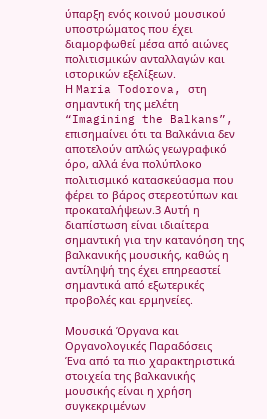ύπαρξη ενός κοινού μουσικού υποστρώματος που έχει διαμορφωθεί μέσα από αιώνες πολιτισμικών ανταλλαγών και ιστορικών εξελίξεων.
Η Maria Todorova, στη σημαντική της μελέτη “Imagining the Balkans”, επισημαίνει ότι τα Βαλκάνια δεν αποτελούν απλώς γεωγραφικό όρο, αλλά ένα πολύπλοκο πολιτισμικό κατασκεύασμα που φέρει το βάρος στερεοτύπων και προκαταλήψεων.3 Αυτή η διαπίστωση είναι ιδιαίτερα σημαντική για την κατανόηση της βαλκανικής μουσικής, καθώς η αντίληψή της έχει επηρεαστεί σημαντικά από εξωτερικές προβολές και ερμηνείες.

Μουσικά Όργανα και Οργανολογικές Παραδόσεις
Ένα από τα πιο χαρακτηριστικά στοιχεία της βαλκανικής μουσικής είναι η χρήση συγκεκριμένων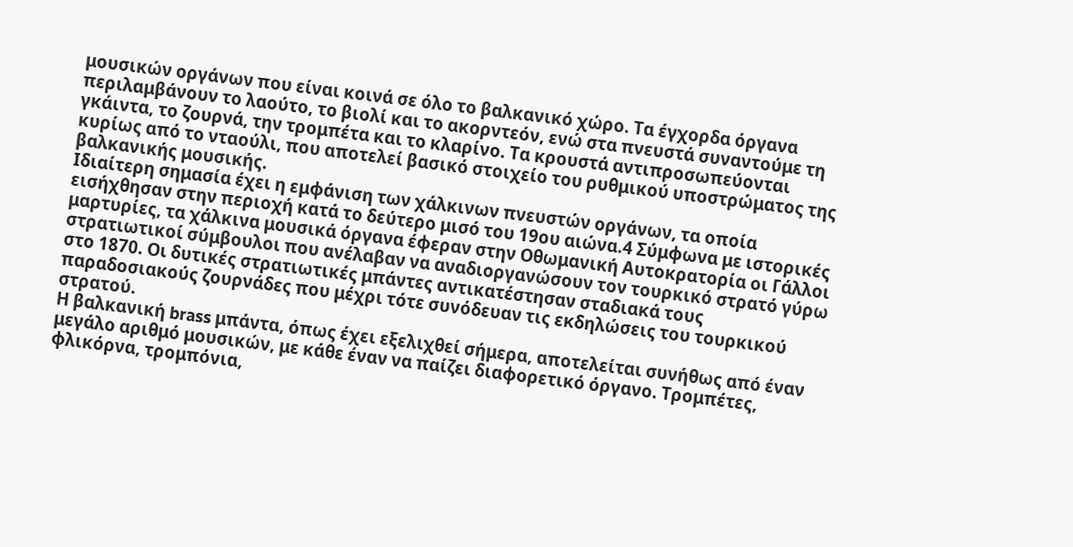μουσικών οργάνων που είναι κοινά σε όλο το βαλκανικό χώρο. Τα έγχορδα όργανα περιλαμβάνουν το λαούτο, το βιολί και το ακορντεόν, ενώ στα πνευστά συναντούμε τη γκάιντα, το ζουρνά, την τρομπέτα και το κλαρίνο. Τα κρουστά αντιπροσωπεύονται κυρίως από το νταούλι, που αποτελεί βασικό στοιχείο του ρυθμικού υποστρώματος της βαλκανικής μουσικής.
Ιδιαίτερη σημασία έχει η εμφάνιση των χάλκινων πνευστών οργάνων, τα οποία εισήχθησαν στην περιοχή κατά το δεύτερο μισό του 19ου αιώνα.4 Σύμφωνα με ιστορικές μαρτυρίες, τα χάλκινα μουσικά όργανα έφεραν στην Οθωμανική Αυτοκρατορία οι Γάλλοι στρατιωτικοί σύμβουλοι που ανέλαβαν να αναδιοργανώσουν τον τουρκικό στρατό γύρω στο 1870. Οι δυτικές στρατιωτικές μπάντες αντικατέστησαν σταδιακά τους παραδοσιακούς ζουρνάδες που μέχρι τότε συνόδευαν τις εκδηλώσεις του τουρκικού στρατού.
Η βαλκανική brass μπάντα, όπως έχει εξελιχθεί σήμερα, αποτελείται συνήθως από έναν μεγάλο αριθμό μουσικών, με κάθε έναν να παίζει διαφορετικό όργανο. Τρομπέτες, φλικόρνα, τρομπόνια,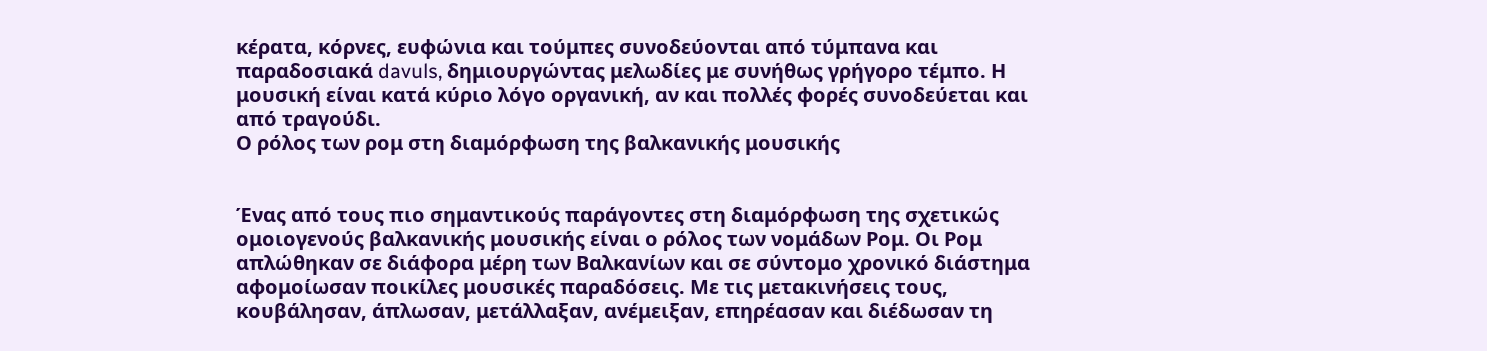κέρατα, κόρνες, ευφώνια και τούμπες συνοδεύονται από τύμπανα και παραδοσιακά davuls, δημιουργώντας μελωδίες με συνήθως γρήγορο τέμπο. Η μουσική είναι κατά κύριο λόγο οργανική, αν και πολλές φορές συνοδεύεται και από τραγούδι.
Ο ρόλος των ρομ στη διαμόρφωση της βαλκανικής μουσικής


Ένας από τους πιο σημαντικούς παράγοντες στη διαμόρφωση της σχετικώς ομοιογενούς βαλκανικής μουσικής είναι ο ρόλος των νομάδων Ρομ. Οι Ρομ απλώθηκαν σε διάφορα μέρη των Βαλκανίων και σε σύντομο χρονικό διάστημα αφομοίωσαν ποικίλες μουσικές παραδόσεις. Με τις μετακινήσεις τους, κουβάλησαν, άπλωσαν, μετάλλαξαν, ανέμειξαν, επηρέασαν και διέδωσαν τη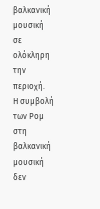βαλκανική μουσική σε ολόκληρη την περιοχή.
Η συμβολή των Ρομ στη βαλκανική μουσική δεν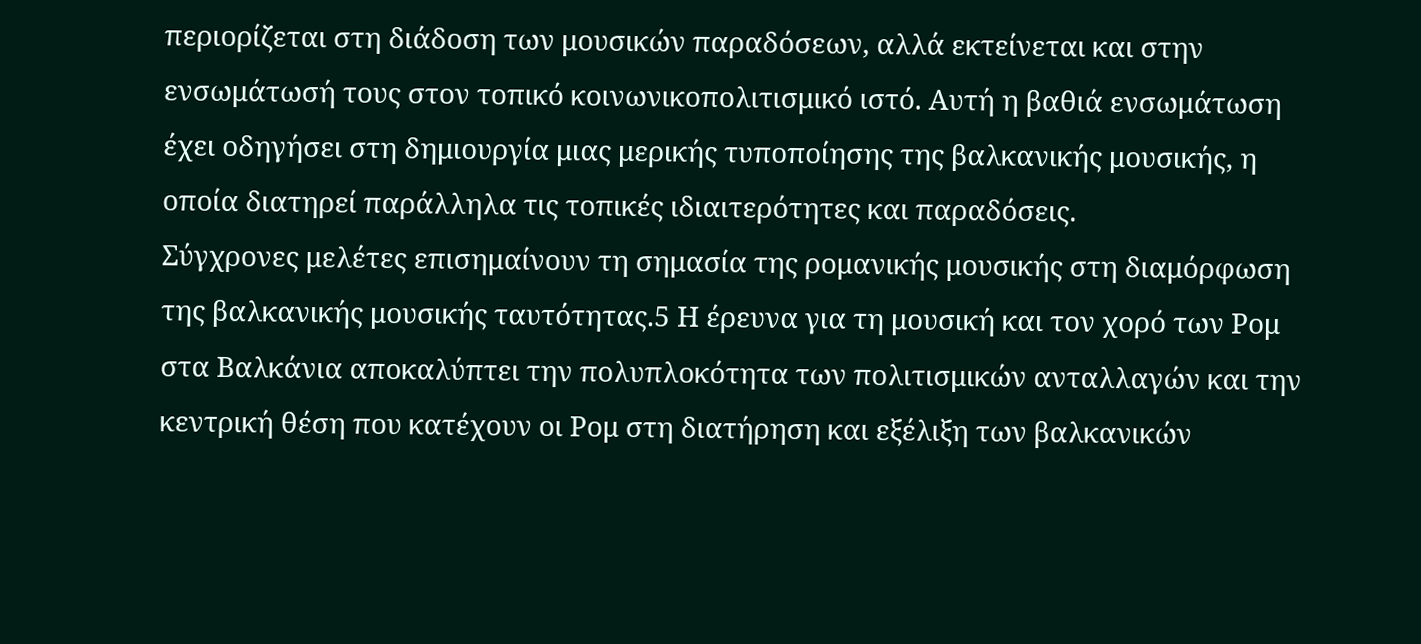περιορίζεται στη διάδοση των μουσικών παραδόσεων, αλλά εκτείνεται και στην ενσωμάτωσή τους στον τοπικό κοινωνικοπολιτισμικό ιστό. Αυτή η βαθιά ενσωμάτωση έχει οδηγήσει στη δημιουργία μιας μερικής τυποποίησης της βαλκανικής μουσικής, η οποία διατηρεί παράλληλα τις τοπικές ιδιαιτερότητες και παραδόσεις.
Σύγχρονες μελέτες επισημαίνουν τη σημασία της ρομανικής μουσικής στη διαμόρφωση της βαλκανικής μουσικής ταυτότητας.5 Η έρευνα για τη μουσική και τον χορό των Ρομ στα Βαλκάνια αποκαλύπτει την πολυπλοκότητα των πολιτισμικών ανταλλαγών και την κεντρική θέση που κατέχουν οι Ρομ στη διατήρηση και εξέλιξη των βαλκανικών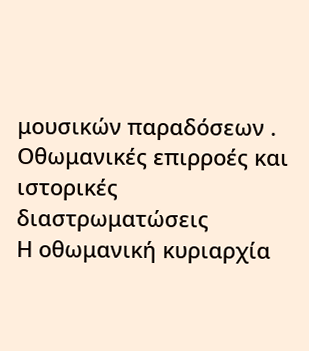μουσικών παραδόσεων .
Οθωμανικές επιρροές και ιστορικές διαστρωματώσεις
Η οθωμανική κυριαρχία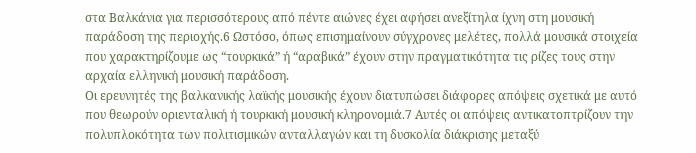στα Βαλκάνια για περισσότερους από πέντε αιώνες έχει αφήσει ανεξίτηλα ίχνη στη μουσική παράδοση της περιοχής.6 Ωστόσο, όπως επισημαίνουν σύγχρονες μελέτες, πολλά μουσικά στοιχεία που χαρακτηρίζουμε ως “τουρκικά” ή “αραβικά” έχουν στην πραγματικότητα τις ρίζες τους στην αρχαία ελληνική μουσική παράδοση.
Οι ερευνητές της βαλκανικής λαϊκής μουσικής έχουν διατυπώσει διάφορες απόψεις σχετικά με αυτό που θεωρούν οριενταλική ή τουρκική μουσική κληρονομιά.7 Αυτές οι απόψεις αντικατοπτρίζουν την πολυπλοκότητα των πολιτισμικών ανταλλαγών και τη δυσκολία διάκρισης μεταξύ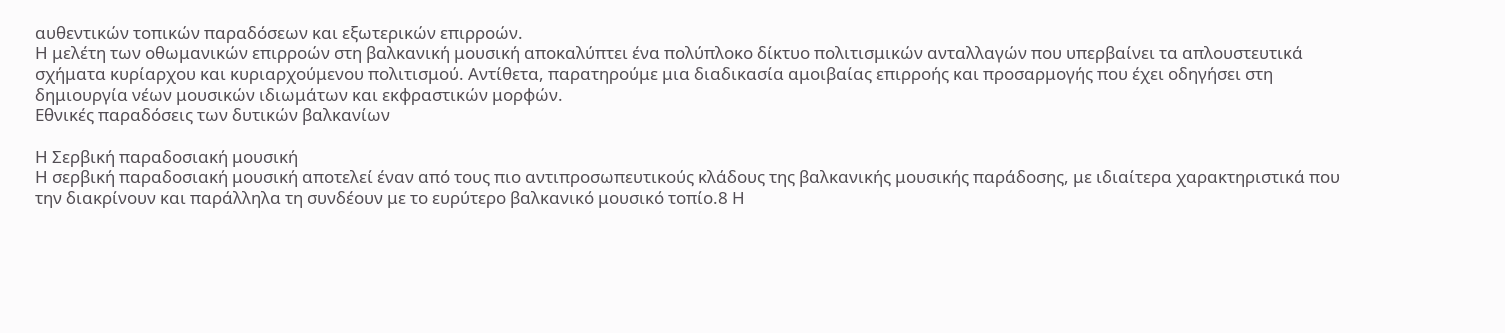αυθεντικών τοπικών παραδόσεων και εξωτερικών επιρροών.
Η μελέτη των οθωμανικών επιρροών στη βαλκανική μουσική αποκαλύπτει ένα πολύπλοκο δίκτυο πολιτισμικών ανταλλαγών που υπερβαίνει τα απλουστευτικά σχήματα κυρίαρχου και κυριαρχούμενου πολιτισμού. Αντίθετα, παρατηρούμε μια διαδικασία αμοιβαίας επιρροής και προσαρμογής που έχει οδηγήσει στη δημιουργία νέων μουσικών ιδιωμάτων και εκφραστικών μορφών.
Εθνικές παραδόσεις των δυτικών βαλκανίων

Η Σερβική παραδοσιακή μουσική
Η σερβική παραδοσιακή μουσική αποτελεί έναν από τους πιο αντιπροσωπευτικούς κλάδους της βαλκανικής μουσικής παράδοσης, με ιδιαίτερα χαρακτηριστικά που την διακρίνουν και παράλληλα τη συνδέουν με το ευρύτερο βαλκανικό μουσικό τοπίο.8 Η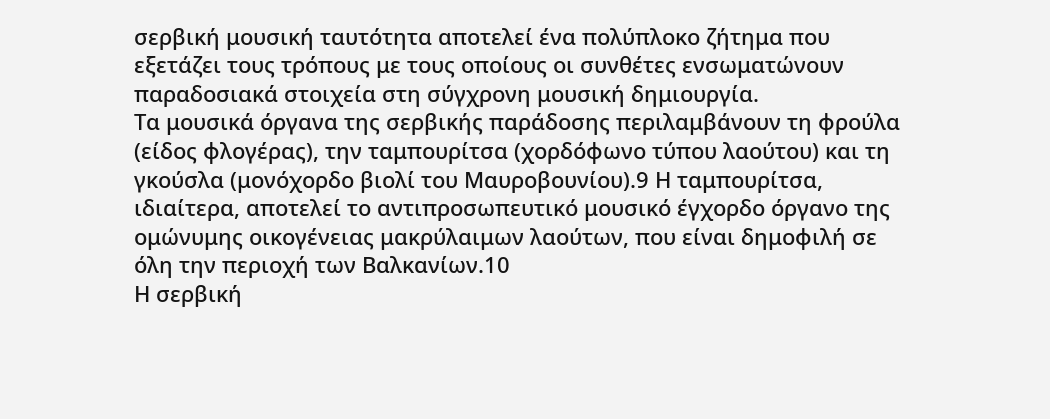σερβική μουσική ταυτότητα αποτελεί ένα πολύπλοκο ζήτημα που εξετάζει τους τρόπους με τους οποίους οι συνθέτες ενσωματώνουν παραδοσιακά στοιχεία στη σύγχρονη μουσική δημιουργία.
Τα μουσικά όργανα της σερβικής παράδοσης περιλαμβάνουν τη φρούλα (είδος φλογέρας), την ταμπουρίτσα (χορδόφωνο τύπου λαούτου) και τη γκούσλα (μονόχορδο βιολί του Μαυροβουνίου).9 Η ταμπουρίτσα, ιδιαίτερα, αποτελεί το αντιπροσωπευτικό μουσικό έγχορδο όργανο της ομώνυμης οικογένειας μακρύλαιμων λαούτων, που είναι δημοφιλή σε όλη την περιοχή των Βαλκανίων.10
Η σερβική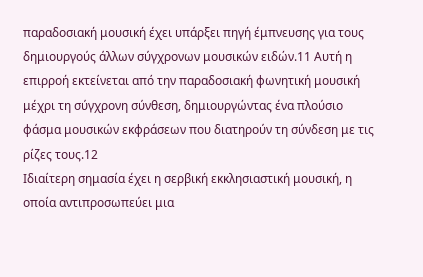παραδοσιακή μουσική έχει υπάρξει πηγή έμπνευσης για τους δημιουργούς άλλων σύγχρονων μουσικών ειδών.11 Αυτή η επιρροή εκτείνεται από την παραδοσιακή φωνητική μουσική μέχρι τη σύγχρονη σύνθεση, δημιουργώντας ένα πλούσιο φάσμα μουσικών εκφράσεων που διατηρούν τη σύνδεση με τις ρίζες τους.12
Ιδιαίτερη σημασία έχει η σερβική εκκλησιαστική μουσική, η οποία αντιπροσωπεύει μια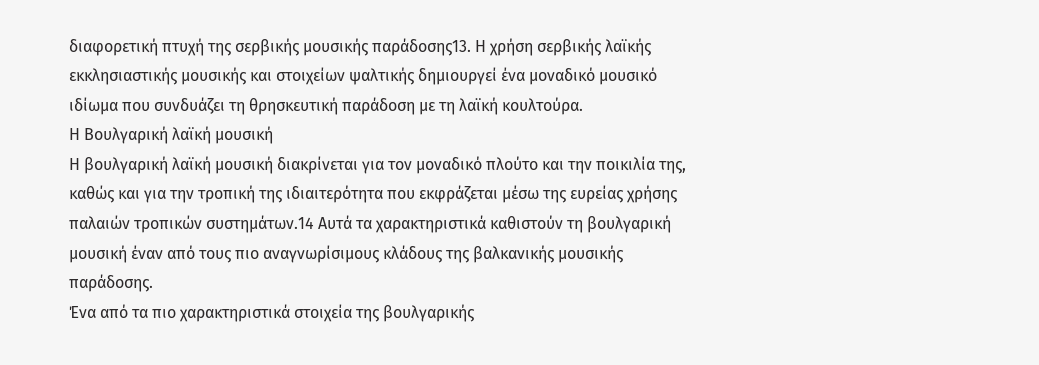διαφορετική πτυχή της σερβικής μουσικής παράδοσης13. Η χρήση σερβικής λαϊκής εκκλησιαστικής μουσικής και στοιχείων ψαλτικής δημιουργεί ένα μοναδικό μουσικό ιδίωμα που συνδυάζει τη θρησκευτική παράδοση με τη λαϊκή κουλτούρα.
Η Βουλγαρική λαϊκή μουσική
Η βουλγαρική λαϊκή μουσική διακρίνεται για τον μοναδικό πλούτο και την ποικιλία της, καθώς και για την τροπική της ιδιαιτερότητα που εκφράζεται μέσω της ευρείας χρήσης παλαιών τροπικών συστημάτων.14 Αυτά τα χαρακτηριστικά καθιστούν τη βουλγαρική μουσική έναν από τους πιο αναγνωρίσιμους κλάδους της βαλκανικής μουσικής παράδοσης.
Ένα από τα πιο χαρακτηριστικά στοιχεία της βουλγαρικής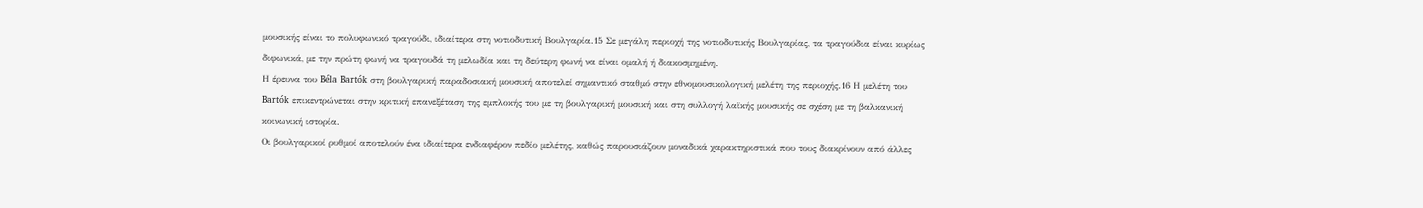μουσικής είναι το πολυφωνικό τραγούδι, ιδιαίτερα στη νοτιοδυτική Βουλγαρία.15 Σε μεγάλη περιοχή της νοτιοδυτικής Βουλγαρίας, τα τραγούδια είναι κυρίως διφωνικά, με την πρώτη φωνή να τραγουδά τη μελωδία και τη δεύτερη φωνή να είναι ομαλή ή διακοσμημένη.
Η έρευνα του Béla Bartók στη βουλγαρική παραδοσιακή μουσική αποτελεί σημαντικό σταθμό στην εθνομουσικολογική μελέτη της περιοχής.16 Η μελέτη του Bartók επικεντρώνεται στην κριτική επανεξέταση της εμπλοκής του με τη βουλγαρική μουσική και στη συλλογή λαϊκής μουσικής σε σχέση με τη βαλκανική κοινωνική ιστορία.
Οι βουλγαρικοί ρυθμοί αποτελούν ένα ιδιαίτερα ενδιαφέρον πεδίο μελέτης, καθώς παρουσιάζουν μοναδικά χαρακτηριστικά που τους διακρίνουν από άλλες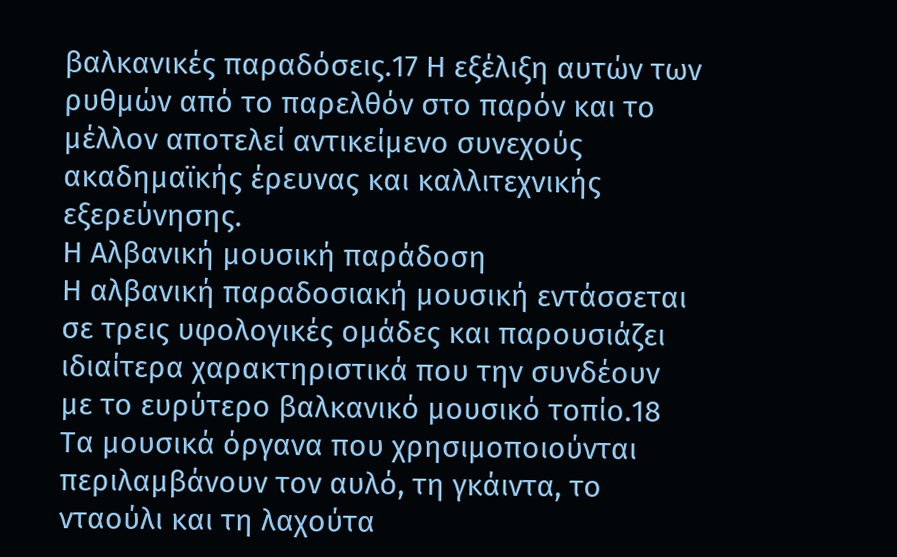βαλκανικές παραδόσεις.17 Η εξέλιξη αυτών των ρυθμών από το παρελθόν στο παρόν και το μέλλον αποτελεί αντικείμενο συνεχούς ακαδημαϊκής έρευνας και καλλιτεχνικής εξερεύνησης.
Η Αλβανική μουσική παράδοση
Η αλβανική παραδοσιακή μουσική εντάσσεται σε τρεις υφολογικές ομάδες και παρουσιάζει ιδιαίτερα χαρακτηριστικά που την συνδέουν με το ευρύτερο βαλκανικό μουσικό τοπίο.18 Τα μουσικά όργανα που χρησιμοποιούνται περιλαμβάνουν τον αυλό, τη γκάιντα, το νταούλι και τη λαχούτα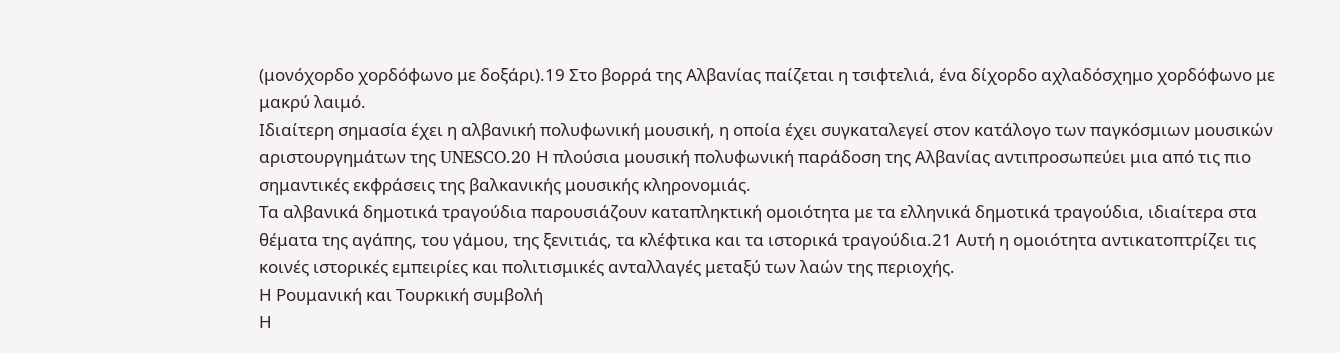(μονόχορδο χορδόφωνο με δοξάρι).19 Στο βορρά της Αλβανίας παίζεται η τσιφτελιά, ένα δίχορδο αχλαδόσχημο χορδόφωνο με μακρύ λαιμό.
Ιδιαίτερη σημασία έχει η αλβανική πολυφωνική μουσική, η οποία έχει συγκαταλεγεί στον κατάλογο των παγκόσμιων μουσικών αριστουργημάτων της UNESCO.20 Η πλούσια μουσική πολυφωνική παράδοση της Αλβανίας αντιπροσωπεύει μια από τις πιο σημαντικές εκφράσεις της βαλκανικής μουσικής κληρονομιάς.
Τα αλβανικά δημοτικά τραγούδια παρουσιάζουν καταπληκτική ομοιότητα με τα ελληνικά δημοτικά τραγούδια, ιδιαίτερα στα θέματα της αγάπης, του γάμου, της ξενιτιάς, τα κλέφτικα και τα ιστορικά τραγούδια.21 Αυτή η ομοιότητα αντικατοπτρίζει τις κοινές ιστορικές εμπειρίες και πολιτισμικές ανταλλαγές μεταξύ των λαών της περιοχής.
Η Ρουμανική και Τουρκική συμβολή
Η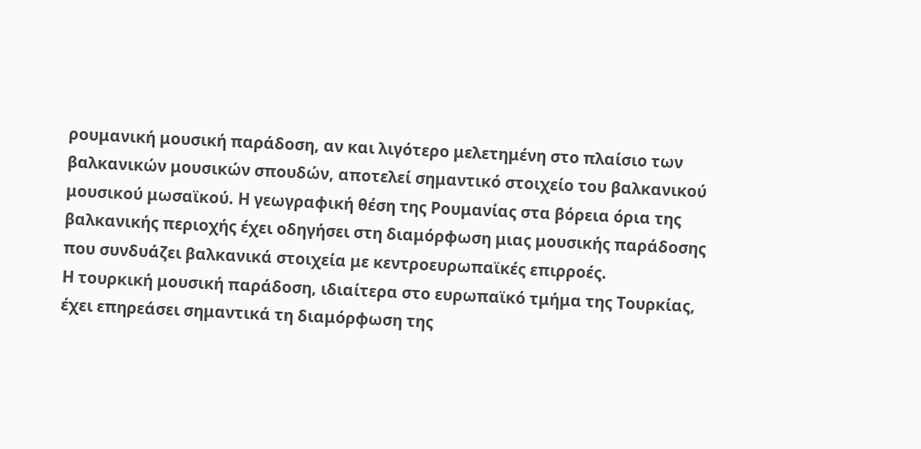ρουμανική μουσική παράδοση, αν και λιγότερο μελετημένη στο πλαίσιο των βαλκανικών μουσικών σπουδών, αποτελεί σημαντικό στοιχείο του βαλκανικού μουσικού μωσαϊκού. Η γεωγραφική θέση της Ρουμανίας στα βόρεια όρια της βαλκανικής περιοχής έχει οδηγήσει στη διαμόρφωση μιας μουσικής παράδοσης που συνδυάζει βαλκανικά στοιχεία με κεντροευρωπαϊκές επιρροές.
Η τουρκική μουσική παράδοση, ιδιαίτερα στο ευρωπαϊκό τμήμα της Τουρκίας, έχει επηρεάσει σημαντικά τη διαμόρφωση της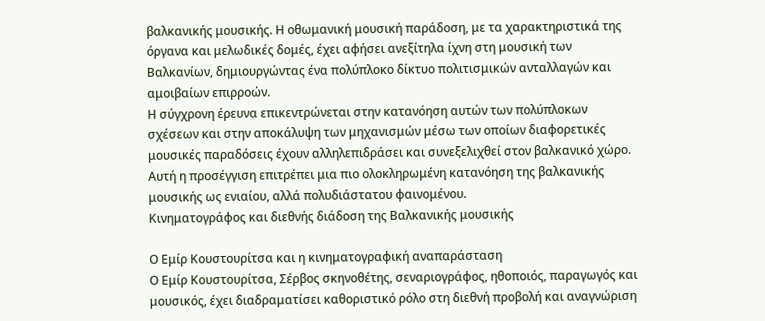βαλκανικής μουσικής. Η οθωμανική μουσική παράδοση, με τα χαρακτηριστικά της όργανα και μελωδικές δομές, έχει αφήσει ανεξίτηλα ίχνη στη μουσική των Βαλκανίων, δημιουργώντας ένα πολύπλοκο δίκτυο πολιτισμικών ανταλλαγών και αμοιβαίων επιρροών.
Η σύγχρονη έρευνα επικεντρώνεται στην κατανόηση αυτών των πολύπλοκων σχέσεων και στην αποκάλυψη των μηχανισμών μέσω των οποίων διαφορετικές μουσικές παραδόσεις έχουν αλληλεπιδράσει και συνεξελιχθεί στον βαλκανικό χώρο. Αυτή η προσέγγιση επιτρέπει μια πιο ολοκληρωμένη κατανόηση της βαλκανικής μουσικής ως ενιαίου, αλλά πολυδιάστατου φαινομένου.
Κινηματογράφος και διεθνής διάδοση της Βαλκανικής μουσικής

Ο Εμίρ Κουστουρίτσα και η κινηματογραφική αναπαράσταση
Ο Εμίρ Κουστουρίτσα, Σέρβος σκηνοθέτης, σεναριογράφος, ηθοποιός, παραγωγός και μουσικός, έχει διαδραματίσει καθοριστικό ρόλο στη διεθνή προβολή και αναγνώριση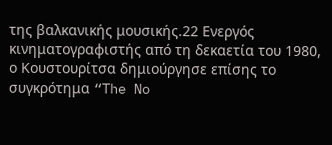της βαλκανικής μουσικής.22 Ενεργός κινηματογραφιστής από τη δεκαετία του 1980, ο Κουστουρίτσα δημιούργησε επίσης το συγκρότημα “The No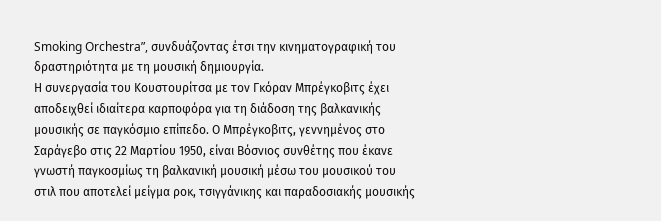Smoking Orchestra”, συνδυάζοντας έτσι την κινηματογραφική του δραστηριότητα με τη μουσική δημιουργία.
Η συνεργασία του Κουστουρίτσα με τον Γκόραν Μπρέγκοβιτς έχει αποδειχθεί ιδιαίτερα καρποφόρα για τη διάδοση της βαλκανικής μουσικής σε παγκόσμιο επίπεδο. Ο Μπρέγκοβιτς, γεννημένος στο Σαράγεβο στις 22 Μαρτίου 1950, είναι Βόσνιος συνθέτης που έκανε γνωστή παγκοσμίως τη βαλκανική μουσική μέσω του μουσικού του στιλ που αποτελεί μείγμα ροκ, τσιγγάνικης και παραδοσιακής μουσικής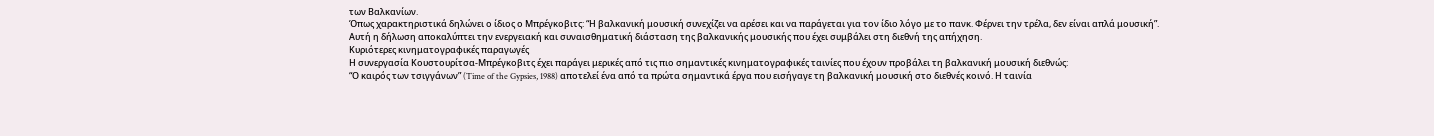των Βαλκανίων.
Όπως χαρακτηριστικά δηλώνει ο ίδιος ο Μπρέγκοβιτς: “Η βαλκανική μουσική συνεχίζει να αρέσει και να παράγεται για τον ίδιο λόγο με το πανκ. Φέρνει την τρέλα, δεν είναι απλά μουσική”. Αυτή η δήλωση αποκαλύπτει την ενεργειακή και συναισθηματική διάσταση της βαλκανικής μουσικής που έχει συμβάλει στη διεθνή της απήχηση.
Κυριότερες κινηματογραφικές παραγωγές
Η συνεργασία Κουστουρίτσα-Μπρέγκοβιτς έχει παράγει μερικές από τις πιο σημαντικές κινηματογραφικές ταινίες που έχουν προβάλει τη βαλκανική μουσική διεθνώς:
“Ο καιρός των τσιγγάνων” (Time of the Gypsies, 1988) αποτελεί ένα από τα πρώτα σημαντικά έργα που εισήγαγε τη βαλκανική μουσική στο διεθνές κοινό. Η ταινία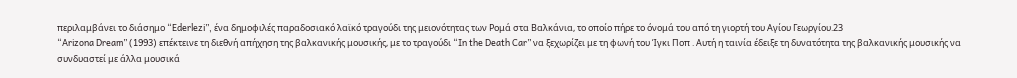περιλαμβάνει το διάσημο “Ederlezi”, ένα δημοφιλές παραδοσιακό λαϊκό τραγούδι της μειονότητας των Ρομά στα Βαλκάνια, το οποίο πήρε το όνομά του από τη γιορτή του Αγίου Γεωργίου.23
“Arizona Dream” (1993) επέκτεινε τη διεθνή απήχηση της βαλκανικής μουσικής, με το τραγούδι “In the Death Car” να ξεχωρίζει με τη φωνή του Ίγκι Ποπ . Αυτή η ταινία έδειξε τη δυνατότητα της βαλκανικής μουσικής να συνδυαστεί με άλλα μουσικά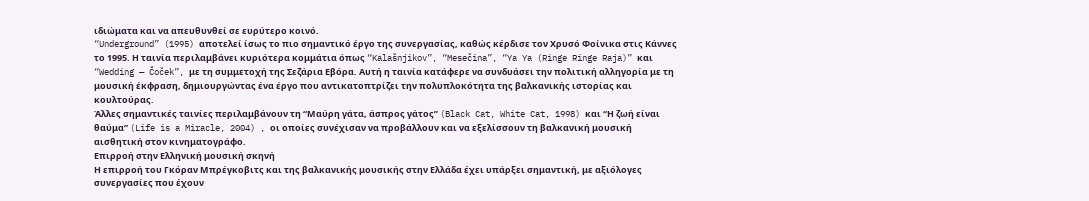ιδιώματα και να απευθυνθεί σε ευρύτερο κοινό.
“Underground” (1995) αποτελεί ίσως το πιο σημαντικό έργο της συνεργασίας, καθώς κέρδισε τον Χρυσό Φοίνικα στις Κάννες το 1995. Η ταινία περιλαμβάνει κυριότερα κομμάτια όπως “Kalašnjikov”, “Mesečina”, “Ya Ya (Ringe Ringe Raja)” και “Wedding — Čoček”, με τη συμμετοχή της Σεζάρια Εβόρα. Αυτή η ταινία κατάφερε να συνδυάσει την πολιτική αλληγορία με τη μουσική έκφραση, δημιουργώντας ένα έργο που αντικατοπτρίζει την πολυπλοκότητα της βαλκανικής ιστορίας και κουλτούρας.
Άλλες σημαντικές ταινίες περιλαμβάνουν τη “Μαύρη γάτα, άσπρος γάτος” (Black Cat, White Cat, 1998) και “Η ζωή είναι θαύμα” (Life is a Miracle, 2004) , οι οποίες συνέχισαν να προβάλλουν και να εξελίσσουν τη βαλκανική μουσική αισθητική στον κινηματογράφο.
Επιρροή στην Ελληνική μουσική σκηνή
Η επιρροή του Γκόραν Μπρέγκοβιτς και της βαλκανικής μουσικής στην Ελλάδα έχει υπάρξει σημαντική, με αξιόλογες συνεργασίες που έχουν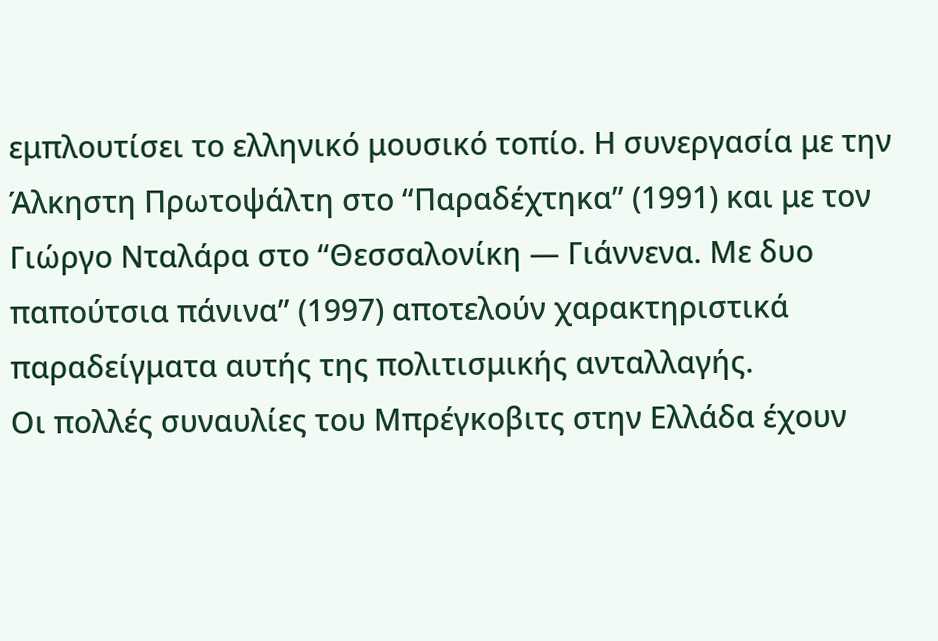εμπλουτίσει το ελληνικό μουσικό τοπίο. Η συνεργασία με την Άλκηστη Πρωτοψάλτη στο “Παραδέχτηκα” (1991) και με τον Γιώργο Νταλάρα στο “Θεσσαλονίκη — Γιάννενα. Με δυο παπούτσια πάνινα” (1997) αποτελούν χαρακτηριστικά παραδείγματα αυτής της πολιτισμικής ανταλλαγής.
Οι πολλές συναυλίες του Μπρέγκοβιτς στην Ελλάδα έχουν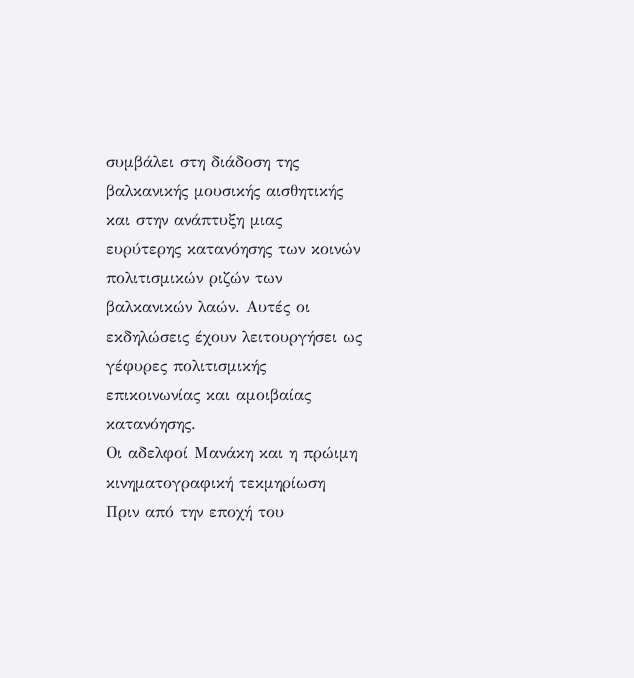συμβάλει στη διάδοση της βαλκανικής μουσικής αισθητικής και στην ανάπτυξη μιας ευρύτερης κατανόησης των κοινών πολιτισμικών ριζών των βαλκανικών λαών. Αυτές οι εκδηλώσεις έχουν λειτουργήσει ως γέφυρες πολιτισμικής επικοινωνίας και αμοιβαίας κατανόησης.
Οι αδελφοί Μανάκη και η πρώιμη κινηματογραφική τεκμηρίωση
Πριν από την εποχή του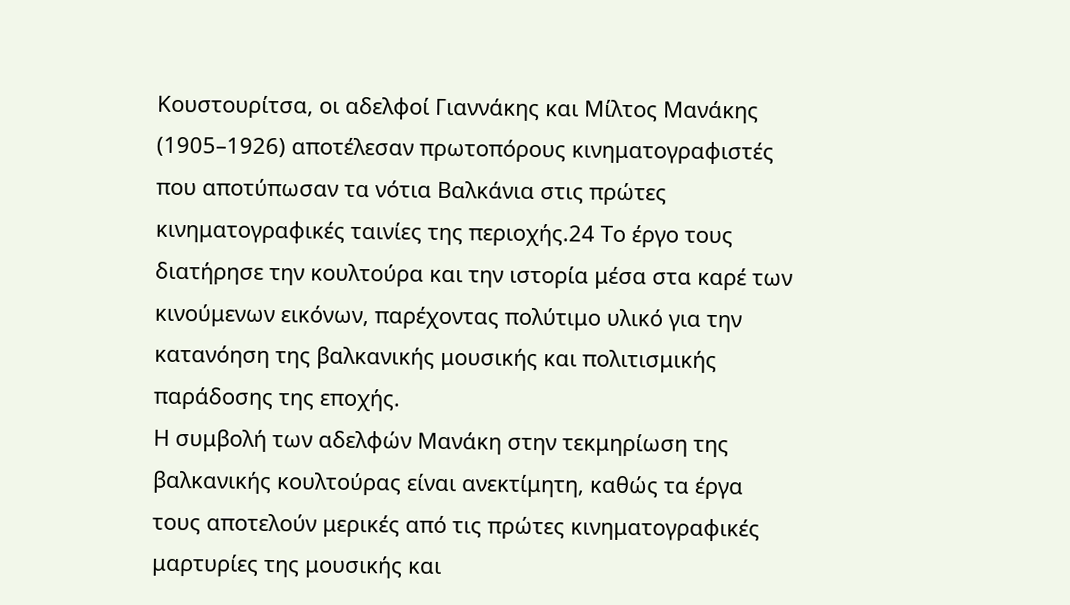Κουστουρίτσα, οι αδελφοί Γιαννάκης και Μίλτος Μανάκης (1905–1926) αποτέλεσαν πρωτοπόρους κινηματογραφιστές που αποτύπωσαν τα νότια Βαλκάνια στις πρώτες κινηματογραφικές ταινίες της περιοχής.24 Το έργο τους διατήρησε την κουλτούρα και την ιστορία μέσα στα καρέ των κινούμενων εικόνων, παρέχοντας πολύτιμο υλικό για την κατανόηση της βαλκανικής μουσικής και πολιτισμικής παράδοσης της εποχής.
Η συμβολή των αδελφών Μανάκη στην τεκμηρίωση της βαλκανικής κουλτούρας είναι ανεκτίμητη, καθώς τα έργα τους αποτελούν μερικές από τις πρώτες κινηματογραφικές μαρτυρίες της μουσικής και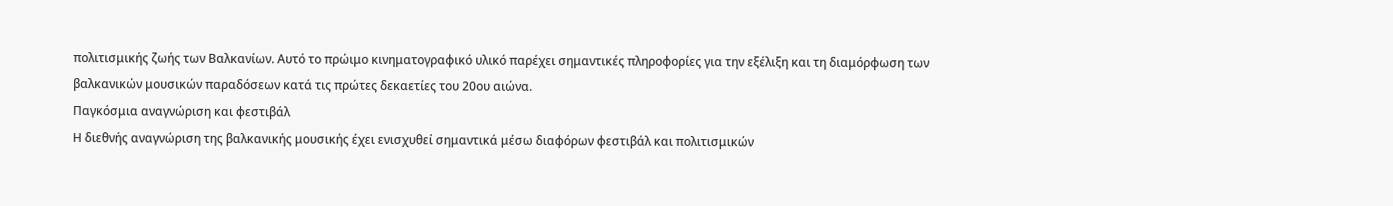πολιτισμικής ζωής των Βαλκανίων. Αυτό το πρώιμο κινηματογραφικό υλικό παρέχει σημαντικές πληροφορίες για την εξέλιξη και τη διαμόρφωση των βαλκανικών μουσικών παραδόσεων κατά τις πρώτες δεκαετίες του 20ου αιώνα.
Παγκόσμια αναγνώριση και φεστιβάλ
Η διεθνής αναγνώριση της βαλκανικής μουσικής έχει ενισχυθεί σημαντικά μέσω διαφόρων φεστιβάλ και πολιτισμικών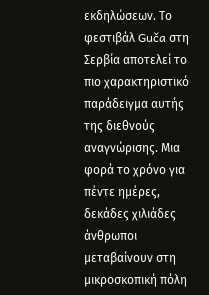εκδηλώσεων. Το φεστιβάλ Guča στη Σερβία αποτελεί το πιο χαρακτηριστικό παράδειγμα αυτής της διεθνούς αναγνώρισης. Μια φορά το χρόνο για πέντε ημέρες, δεκάδες χιλιάδες άνθρωποι μεταβαίνουν στη μικροσκοπική πόλη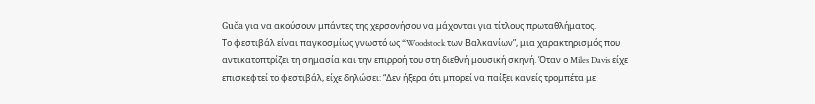Guča για να ακούσουν μπάντες της χερσονήσου να μάχονται για τίτλους πρωταθλήματος.
Το φεστιβάλ είναι παγκοσμίως γνωστό ως “Woodstock των Βαλκανίων”, μια χαρακτηρισμός που αντικατοπτρίζει τη σημασία και την επιρροή του στη διεθνή μουσική σκηνή. Όταν ο Miles Davis είχε επισκεφτεί το φεστιβάλ, είχε δηλώσει: “Δεν ήξερα ότι μπορεί να παίξει κανείς τρομπέτα με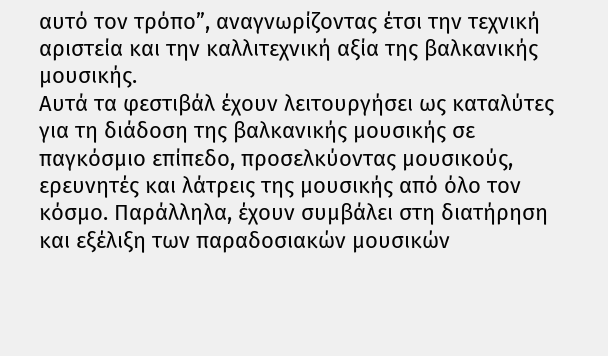αυτό τον τρόπο”, αναγνωρίζοντας έτσι την τεχνική αριστεία και την καλλιτεχνική αξία της βαλκανικής μουσικής.
Αυτά τα φεστιβάλ έχουν λειτουργήσει ως καταλύτες για τη διάδοση της βαλκανικής μουσικής σε παγκόσμιο επίπεδο, προσελκύοντας μουσικούς, ερευνητές και λάτρεις της μουσικής από όλο τον κόσμο. Παράλληλα, έχουν συμβάλει στη διατήρηση και εξέλιξη των παραδοσιακών μουσικών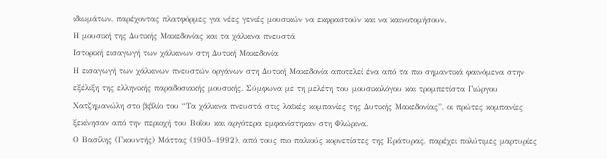ιδιωμάτων, παρέχοντας πλατφόρμες για νέες γενιές μουσικών να εκφραστούν και να καινοτομήσουν.
Η μουσική της Δυτικής Μακεδονίας και τα χάλκινα πνευστά
Ιστορική εισαγωγή των χάλκινων στη Δυτική Μακεδονία
Η εισαγωγή των χάλκινων πνευστών οργάνων στη Δυτική Μακεδονία αποτελεί ένα από τα πιο σημαντικά φαινόμενα στην εξέλιξη της ελληνικής παραδοσιακής μουσικής. Σύμφωνα με τη μελέτη του μουσικολόγου και τρομπετίστα Γιώργου Χατζημανώλη στο βιβλίο του “Τα χάλκινα πνευστά στις λαϊκές κομπανίες της Δυτικής Μακεδονίας”, οι πρώτες κομπανίες ξεκίνησαν από την περιοχή του Βοΐου και αργότερα εμφανίστηκαν στη Φλώρινα.
Ο Βασίλης (Γκουντής) Μάττας (1905–1992), από τους πιο παλιούς κορνετίστες της Εράτυρας, παρέχει πολύτιμες μαρτυρίες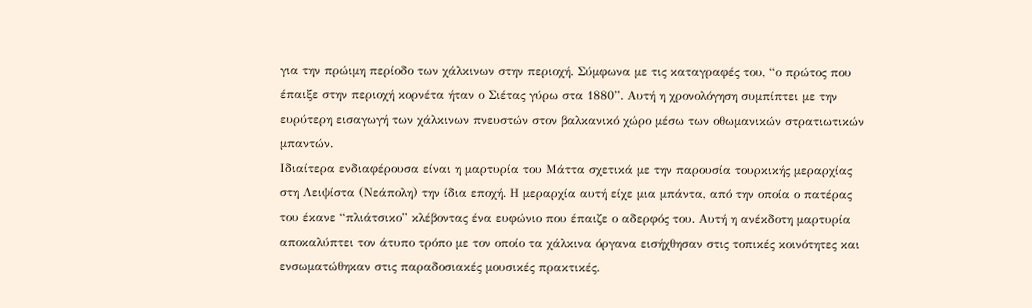για την πρώιμη περίοδο των χάλκινων στην περιοχή. Σύμφωνα με τις καταγραφές του, “ο πρώτος που έπαιξε στην περιοχή κορνέτα ήταν ο Σιέτας γύρω στα 1880”. Αυτή η χρονολόγηση συμπίπτει με την ευρύτερη εισαγωγή των χάλκινων πνευστών στον βαλκανικό χώρο μέσω των οθωμανικών στρατιωτικών μπαντών.
Ιδιαίτερα ενδιαφέρουσα είναι η μαρτυρία του Μάττα σχετικά με την παρουσία τουρκικής μεραρχίας στη Λειψίστα (Νεάπολη) την ίδια εποχή. Η μεραρχία αυτή είχε μια μπάντα, από την οποία ο πατέρας του έκανε “πλιάτσικο” κλέβοντας ένα ευφώνιο που έπαιζε ο αδερφός του. Αυτή η ανέκδοτη μαρτυρία αποκαλύπτει τον άτυπο τρόπο με τον οποίο τα χάλκινα όργανα εισήχθησαν στις τοπικές κοινότητες και ενσωματώθηκαν στις παραδοσιακές μουσικές πρακτικές.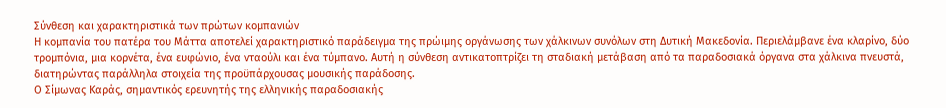Σύνθεση και χαρακτηριστικά των πρώτων κομπανιών
Η κομπανία του πατέρα του Μάττα αποτελεί χαρακτηριστικό παράδειγμα της πρώιμης οργάνωσης των χάλκινων συνόλων στη Δυτική Μακεδονία. Περιελάμβανε ένα κλαρίνο, δύο τρομπόνια, μια κορνέτα, ένα ευφώνιο, ένα νταούλι και ένα τύμπανο. Αυτή η σύνθεση αντικατοπτρίζει τη σταδιακή μετάβαση από τα παραδοσιακά όργανα στα χάλκινα πνευστά, διατηρώντας παράλληλα στοιχεία της προϋπάρχουσας μουσικής παράδοσης.
Ο Σίμωνας Καράς, σημαντικός ερευνητής της ελληνικής παραδοσιακής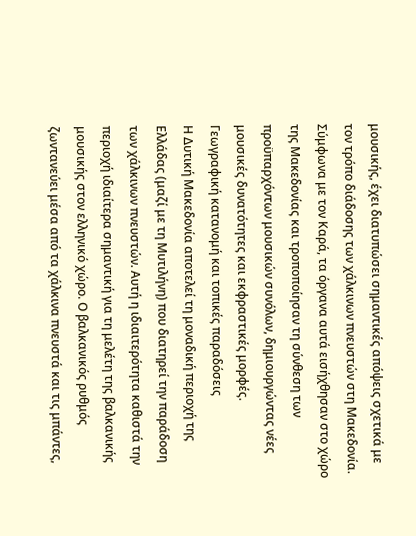μουσικής, έχει διατυπώσει σημαντικές απόψεις σχετικά με τον τρόπο διάδοσης των χάλκινων πνευστών στη Μακεδονία. Σύμφωνα με τον Καρά, τα όργανα αυτά εισήχθησαν στο χώρο της Μακεδονίας και τροποποίησαν τη σύνθεση των προϋπαρχόντων μουσικών συνόλων, δημιουργώντας νέες μουσικές δυνατότητες και εκφραστικές μορφές.
Γεωγραφική κατανομή και τοπικές παραδόσεις
Η Δυτική Μακεδονία αποτελεί τη μοναδική περιοχή της Ελλάδας (μαζί με τη Μυτιλήνη) που διατηρεί την παράδοση των χάλκινων πνευστών. Αυτή η ιδιαιτερότητα καθιστά την περιοχή ιδιαίτερα σημαντική για τη μελέτη της βαλκανικής μουσικής στον ελληνικό χώρο. Ο βαλκανικός ρυθμός ζωντανεύει μέσα από τα χάλκινα πνευστά και τις μπάντες,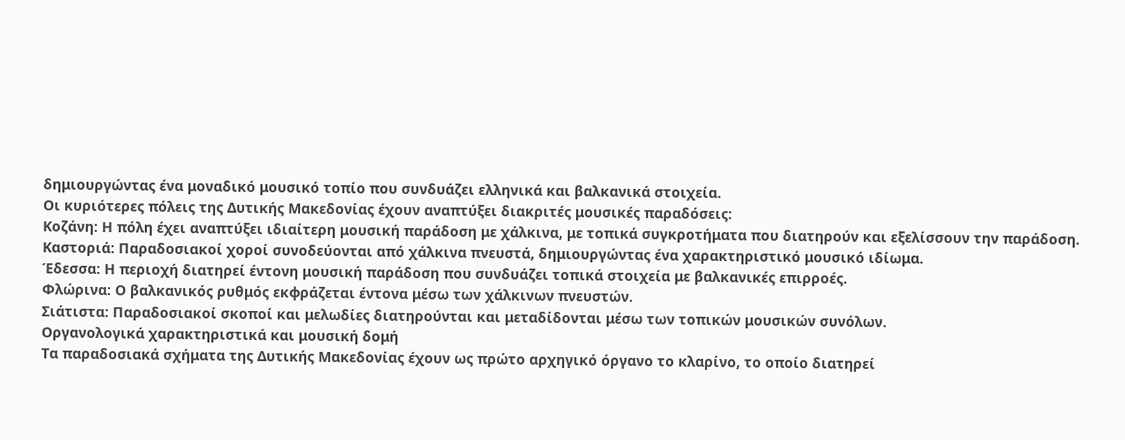δημιουργώντας ένα μοναδικό μουσικό τοπίο που συνδυάζει ελληνικά και βαλκανικά στοιχεία.
Οι κυριότερες πόλεις της Δυτικής Μακεδονίας έχουν αναπτύξει διακριτές μουσικές παραδόσεις:
Κοζάνη: Η πόλη έχει αναπτύξει ιδιαίτερη μουσική παράδοση με χάλκινα, με τοπικά συγκροτήματα που διατηρούν και εξελίσσουν την παράδοση.
Καστοριά: Παραδοσιακοί χοροί συνοδεύονται από χάλκινα πνευστά, δημιουργώντας ένα χαρακτηριστικό μουσικό ιδίωμα.
Έδεσσα: Η περιοχή διατηρεί έντονη μουσική παράδοση που συνδυάζει τοπικά στοιχεία με βαλκανικές επιρροές.
Φλώρινα: Ο βαλκανικός ρυθμός εκφράζεται έντονα μέσω των χάλκινων πνευστών.
Σιάτιστα: Παραδοσιακοί σκοποί και μελωδίες διατηρούνται και μεταδίδονται μέσω των τοπικών μουσικών συνόλων.
Οργανολογικά χαρακτηριστικά και μουσική δομή
Τα παραδοσιακά σχήματα της Δυτικής Μακεδονίας έχουν ως πρώτο αρχηγικό όργανο το κλαρίνο, το οποίο διατηρεί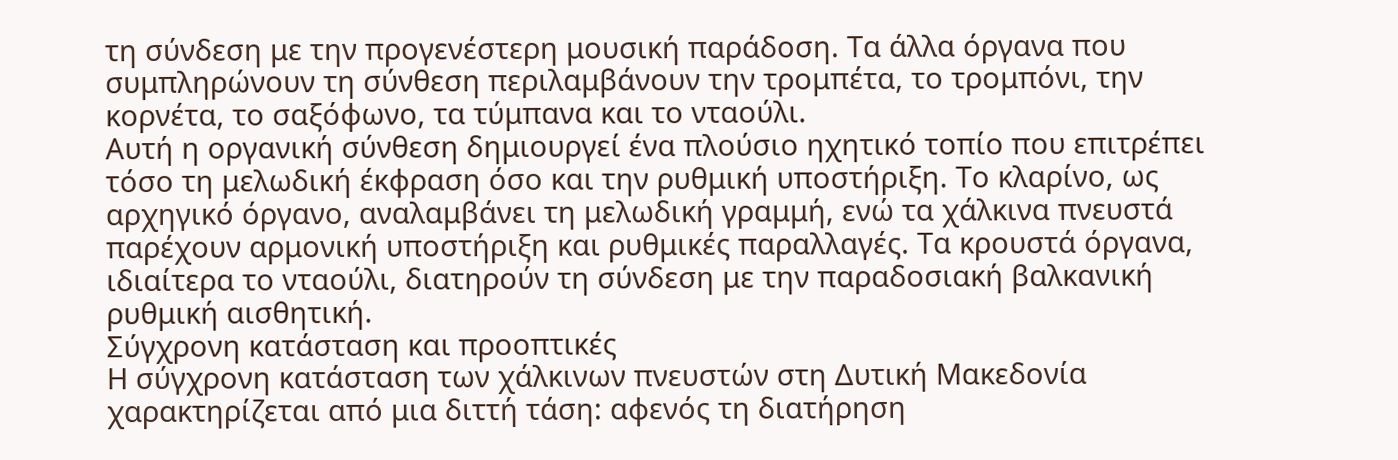τη σύνδεση με την προγενέστερη μουσική παράδοση. Τα άλλα όργανα που συμπληρώνουν τη σύνθεση περιλαμβάνουν την τρομπέτα, το τρομπόνι, την κορνέτα, το σαξόφωνο, τα τύμπανα και το νταούλι.
Αυτή η οργανική σύνθεση δημιουργεί ένα πλούσιο ηχητικό τοπίο που επιτρέπει τόσο τη μελωδική έκφραση όσο και την ρυθμική υποστήριξη. Το κλαρίνο, ως αρχηγικό όργανο, αναλαμβάνει τη μελωδική γραμμή, ενώ τα χάλκινα πνευστά παρέχουν αρμονική υποστήριξη και ρυθμικές παραλλαγές. Τα κρουστά όργανα, ιδιαίτερα το νταούλι, διατηρούν τη σύνδεση με την παραδοσιακή βαλκανική ρυθμική αισθητική.
Σύγχρονη κατάσταση και προοπτικές
Η σύγχρονη κατάσταση των χάλκινων πνευστών στη Δυτική Μακεδονία χαρακτηρίζεται από μια διττή τάση: αφενός τη διατήρηση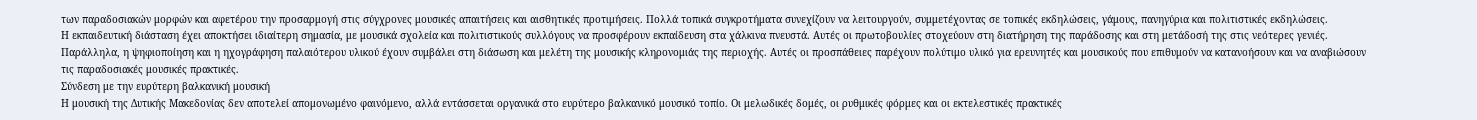των παραδοσιακών μορφών και αφετέρου την προσαρμογή στις σύγχρονες μουσικές απαιτήσεις και αισθητικές προτιμήσεις. Πολλά τοπικά συγκροτήματα συνεχίζουν να λειτουργούν, συμμετέχοντας σε τοπικές εκδηλώσεις, γάμους, πανηγύρια και πολιτιστικές εκδηλώσεις.
Η εκπαιδευτική διάσταση έχει αποκτήσει ιδιαίτερη σημασία, με μουσικά σχολεία και πολιτιστικούς συλλόγους να προσφέρουν εκπαίδευση στα χάλκινα πνευστά. Αυτές οι πρωτοβουλίες στοχεύουν στη διατήρηση της παράδοσης και στη μετάδοσή της στις νεότερες γενιές.
Παράλληλα, η ψηφιοποίηση και η ηχογράφηση παλαιότερου υλικού έχουν συμβάλει στη διάσωση και μελέτη της μουσικής κληρονομιάς της περιοχής. Αυτές οι προσπάθειες παρέχουν πολύτιμο υλικό για ερευνητές και μουσικούς που επιθυμούν να κατανοήσουν και να αναβιώσουν τις παραδοσιακές μουσικές πρακτικές.
Σύνδεση με την ευρύτερη βαλκανική μουσική
Η μουσική της Δυτικής Μακεδονίας δεν αποτελεί απομονωμένο φαινόμενο, αλλά εντάσσεται οργανικά στο ευρύτερο βαλκανικό μουσικό τοπίο. Οι μελωδικές δομές, οι ρυθμικές φόρμες και οι εκτελεστικές πρακτικές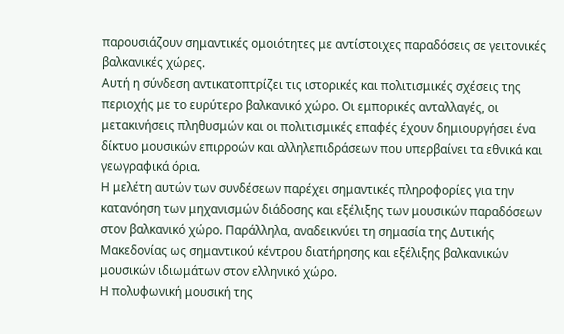παρουσιάζουν σημαντικές ομοιότητες με αντίστοιχες παραδόσεις σε γειτονικές βαλκανικές χώρες.
Αυτή η σύνδεση αντικατοπτρίζει τις ιστορικές και πολιτισμικές σχέσεις της περιοχής με το ευρύτερο βαλκανικό χώρο. Οι εμπορικές ανταλλαγές, οι μετακινήσεις πληθυσμών και οι πολιτισμικές επαφές έχουν δημιουργήσει ένα δίκτυο μουσικών επιρροών και αλληλεπιδράσεων που υπερβαίνει τα εθνικά και γεωγραφικά όρια.
Η μελέτη αυτών των συνδέσεων παρέχει σημαντικές πληροφορίες για την κατανόηση των μηχανισμών διάδοσης και εξέλιξης των μουσικών παραδόσεων στον βαλκανικό χώρο. Παράλληλα, αναδεικνύει τη σημασία της Δυτικής Μακεδονίας ως σημαντικού κέντρου διατήρησης και εξέλιξης βαλκανικών μουσικών ιδιωμάτων στον ελληνικό χώρο.
Η πολυφωνική μουσική της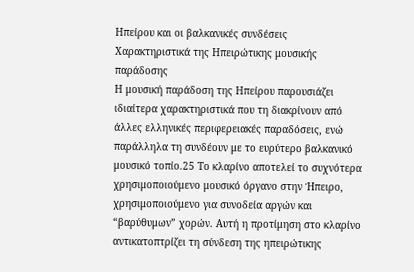Ηπείρου και οι βαλκανικές συνδέσεις
Χαρακτηριστικά της Ηπειρώτικης μουσικής παράδοσης
Η μουσική παράδοση της Ηπείρου παρουσιάζει ιδιαίτερα χαρακτηριστικά που τη διακρίνουν από άλλες ελληνικές περιφερειακές παραδόσεις, ενώ παράλληλα τη συνδέουν με το ευρύτερο βαλκανικό μουσικό τοπίο.25 Το κλαρίνο αποτελεί το συχνότερα χρησιμοποιούμενο μουσικό όργανο στην Ήπειρο, χρησιμοποιούμενο για συνοδεία αργών και “βαρύθυμων” χορών. Αυτή η προτίμηση στο κλαρίνο αντικατοπτρίζει τη σύνδεση της ηπειρώτικης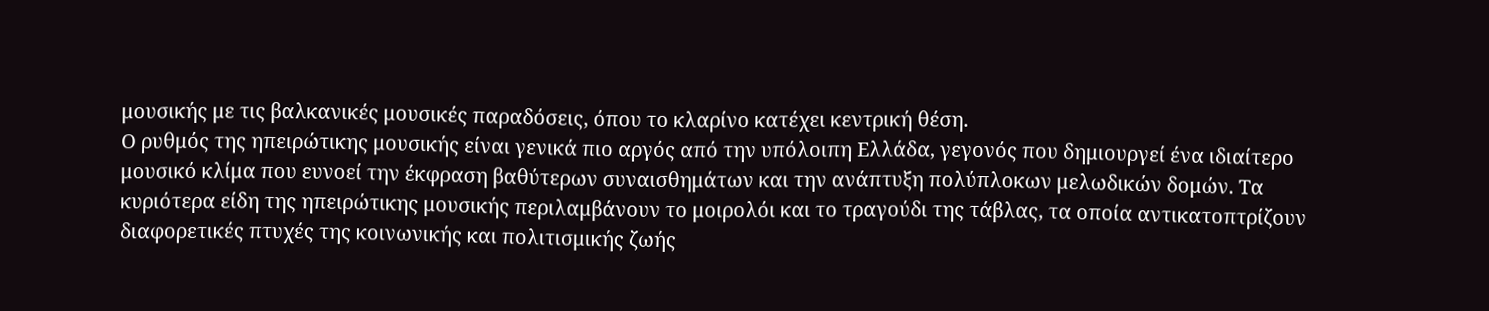μουσικής με τις βαλκανικές μουσικές παραδόσεις, όπου το κλαρίνο κατέχει κεντρική θέση.
Ο ρυθμός της ηπειρώτικης μουσικής είναι γενικά πιο αργός από την υπόλοιπη Ελλάδα, γεγονός που δημιουργεί ένα ιδιαίτερο μουσικό κλίμα που ευνοεί την έκφραση βαθύτερων συναισθημάτων και την ανάπτυξη πολύπλοκων μελωδικών δομών. Τα κυριότερα είδη της ηπειρώτικης μουσικής περιλαμβάνουν το μοιρολόι και το τραγούδι της τάβλας, τα οποία αντικατοπτρίζουν διαφορετικές πτυχές της κοινωνικής και πολιτισμικής ζωής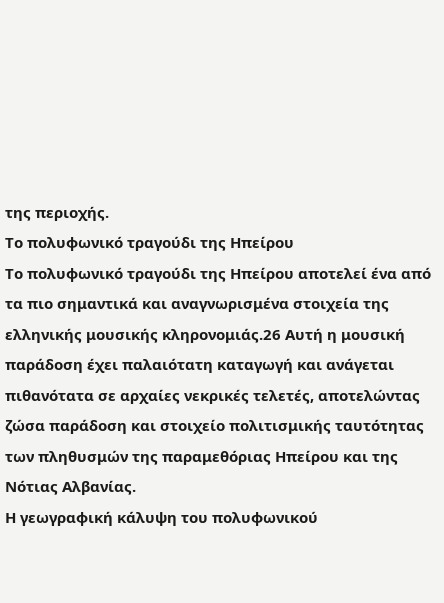της περιοχής.
Το πολυφωνικό τραγούδι της Ηπείρου
Το πολυφωνικό τραγούδι της Ηπείρου αποτελεί ένα από τα πιο σημαντικά και αναγνωρισμένα στοιχεία της ελληνικής μουσικής κληρονομιάς.26 Αυτή η μουσική παράδοση έχει παλαιότατη καταγωγή και ανάγεται πιθανότατα σε αρχαίες νεκρικές τελετές, αποτελώντας ζώσα παράδοση και στοιχείο πολιτισμικής ταυτότητας των πληθυσμών της παραμεθόριας Ηπείρου και της Νότιας Αλβανίας.
Η γεωγραφική κάλυψη του πολυφωνικού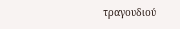τραγουδιού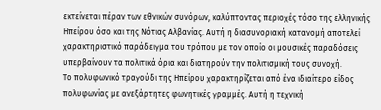εκτείνεται πέραν των εθνικών συνόρων, καλύπτοντας περιοχές τόσο της ελληνικής Ηπείρου όσο και της Νότιας Αλβανίας. Αυτή η διασυνοριακή κατανομή αποτελεί χαρακτηριστικό παράδειγμα του τρόπου με τον οποίο οι μουσικές παραδόσεις υπερβαίνουν τα πολιτικά όρια και διατηρούν την πολιτισμική τους συνοχή.
Το πολυφωνικό τραγούδι της Ηπείρου χαρακτηρίζεται από ένα ιδιαίτερο είδος πολυφωνίας με ανεξάρτητες φωνητικές γραμμές. Αυτή η τεχνική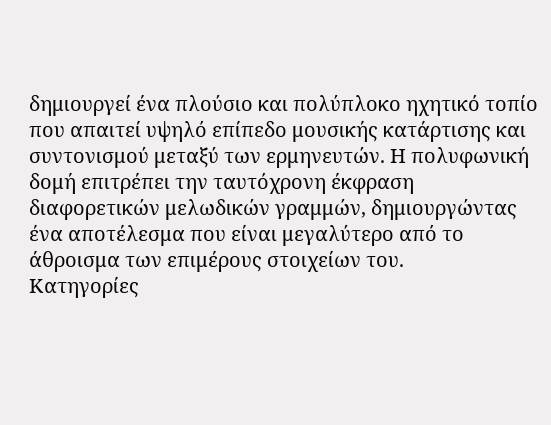δημιουργεί ένα πλούσιο και πολύπλοκο ηχητικό τοπίο που απαιτεί υψηλό επίπεδο μουσικής κατάρτισης και συντονισμού μεταξύ των ερμηνευτών. Η πολυφωνική δομή επιτρέπει την ταυτόχρονη έκφραση διαφορετικών μελωδικών γραμμών, δημιουργώντας ένα αποτέλεσμα που είναι μεγαλύτερο από το άθροισμα των επιμέρους στοιχείων του.
Κατηγορίες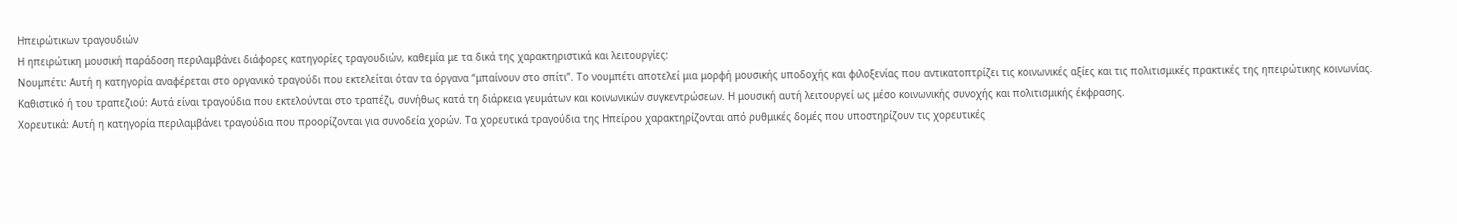Ηπειρώτικων τραγουδιών
Η ηπειρώτικη μουσική παράδοση περιλαμβάνει διάφορες κατηγορίες τραγουδιών, καθεμία με τα δικά της χαρακτηριστικά και λειτουργίες:
Νουμπέτι: Αυτή η κατηγορία αναφέρεται στο οργανικό τραγούδι που εκτελείται όταν τα όργανα “μπαίνουν στο σπίτι”. Το νουμπέτι αποτελεί μια μορφή μουσικής υποδοχής και φιλοξενίας που αντικατοπτρίζει τις κοινωνικές αξίες και τις πολιτισμικές πρακτικές της ηπειρώτικης κοινωνίας.
Καθιστικό ή του τραπεζιού: Αυτά είναι τραγούδια που εκτελούνται στο τραπέζι, συνήθως κατά τη διάρκεια γευμάτων και κοινωνικών συγκεντρώσεων. Η μουσική αυτή λειτουργεί ως μέσο κοινωνικής συνοχής και πολιτισμικής έκφρασης.
Χορευτικά: Αυτή η κατηγορία περιλαμβάνει τραγούδια που προορίζονται για συνοδεία χορών. Τα χορευτικά τραγούδια της Ηπείρου χαρακτηρίζονται από ρυθμικές δομές που υποστηρίζουν τις χορευτικές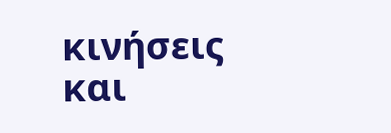κινήσεις και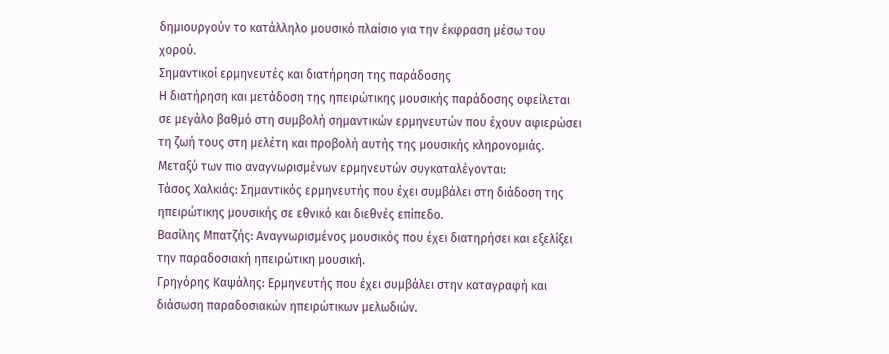δημιουργούν το κατάλληλο μουσικό πλαίσιο για την έκφραση μέσω του χορού.
Σημαντικοί ερμηνευτές και διατήρηση της παράδοσης
Η διατήρηση και μετάδοση της ηπειρώτικης μουσικής παράδοσης οφείλεται σε μεγάλο βαθμό στη συμβολή σημαντικών ερμηνευτών που έχουν αφιερώσει τη ζωή τους στη μελέτη και προβολή αυτής της μουσικής κληρονομιάς. Μεταξύ των πιο αναγνωρισμένων ερμηνευτών συγκαταλέγονται:
Τάσος Χαλκιάς: Σημαντικός ερμηνευτής που έχει συμβάλει στη διάδοση της ηπειρώτικης μουσικής σε εθνικό και διεθνές επίπεδο.
Βασίλης Μπατζής: Αναγνωρισμένος μουσικός που έχει διατηρήσει και εξελίξει την παραδοσιακή ηπειρώτικη μουσική.
Γρηγόρης Καψάλης: Ερμηνευτής που έχει συμβάλει στην καταγραφή και διάσωση παραδοσιακών ηπειρώτικων μελωδιών.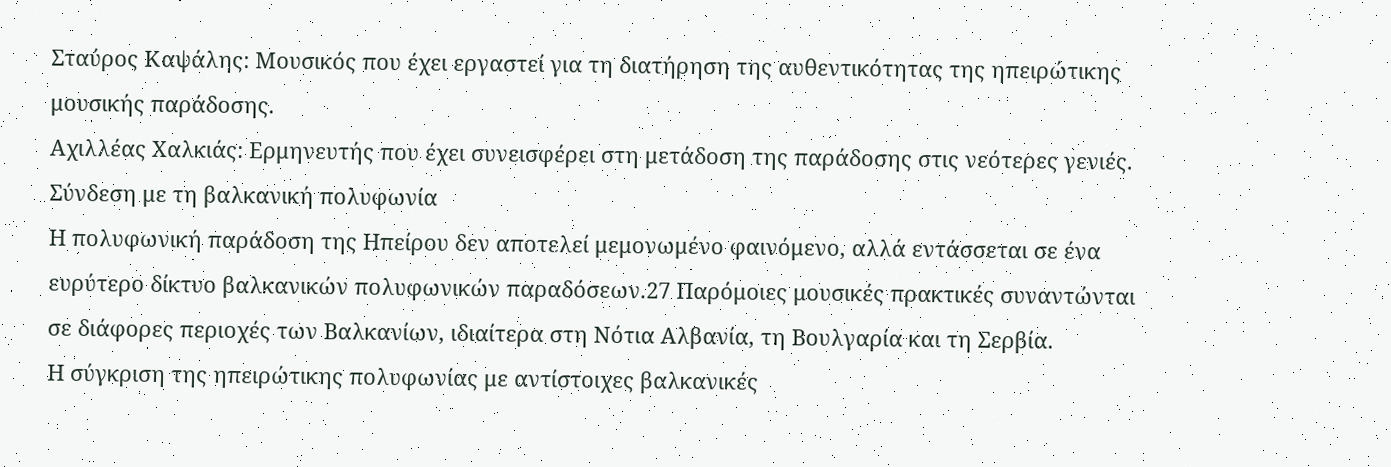Σταύρος Καψάλης: Μουσικός που έχει εργαστεί για τη διατήρηση της αυθεντικότητας της ηπειρώτικης μουσικής παράδοσης.
Αχιλλέας Χαλκιάς: Ερμηνευτής που έχει συνεισφέρει στη μετάδοση της παράδοσης στις νεότερες γενιές.
Σύνδεση με τη βαλκανική πολυφωνία
Η πολυφωνική παράδοση της Ηπείρου δεν αποτελεί μεμονωμένο φαινόμενο, αλλά εντάσσεται σε ένα ευρύτερο δίκτυο βαλκανικών πολυφωνικών παραδόσεων.27 Παρόμοιες μουσικές πρακτικές συναντώνται σε διάφορες περιοχές των Βαλκανίων, ιδιαίτερα στη Νότια Αλβανία, τη Βουλγαρία και τη Σερβία.
Η σύγκριση της ηπειρώτικης πολυφωνίας με αντίστοιχες βαλκανικές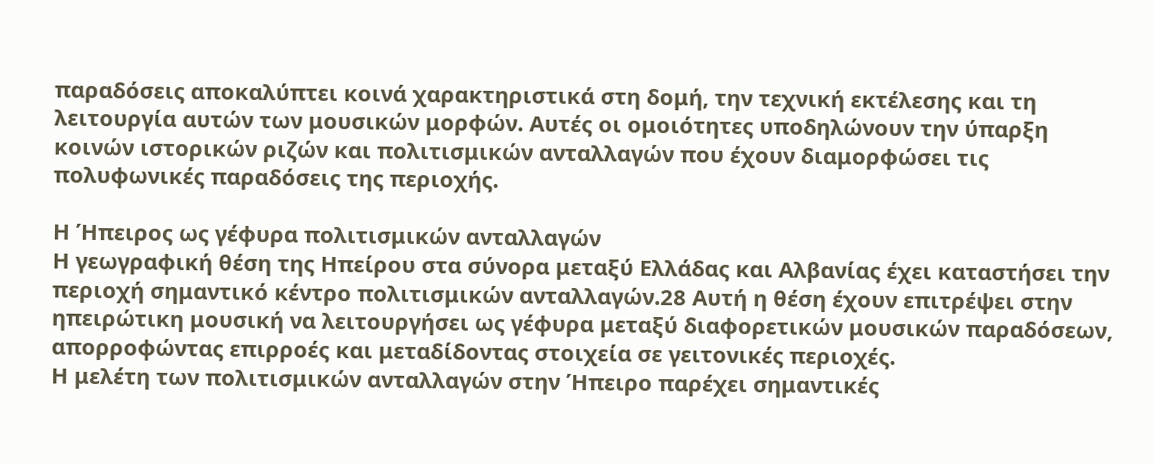παραδόσεις αποκαλύπτει κοινά χαρακτηριστικά στη δομή, την τεχνική εκτέλεσης και τη λειτουργία αυτών των μουσικών μορφών. Αυτές οι ομοιότητες υποδηλώνουν την ύπαρξη κοινών ιστορικών ριζών και πολιτισμικών ανταλλαγών που έχουν διαμορφώσει τις πολυφωνικές παραδόσεις της περιοχής.

Η Ήπειρος ως γέφυρα πολιτισμικών ανταλλαγών
Η γεωγραφική θέση της Ηπείρου στα σύνορα μεταξύ Ελλάδας και Αλβανίας έχει καταστήσει την περιοχή σημαντικό κέντρο πολιτισμικών ανταλλαγών.28 Αυτή η θέση έχουν επιτρέψει στην ηπειρώτικη μουσική να λειτουργήσει ως γέφυρα μεταξύ διαφορετικών μουσικών παραδόσεων, απορροφώντας επιρροές και μεταδίδοντας στοιχεία σε γειτονικές περιοχές.
Η μελέτη των πολιτισμικών ανταλλαγών στην Ήπειρο παρέχει σημαντικές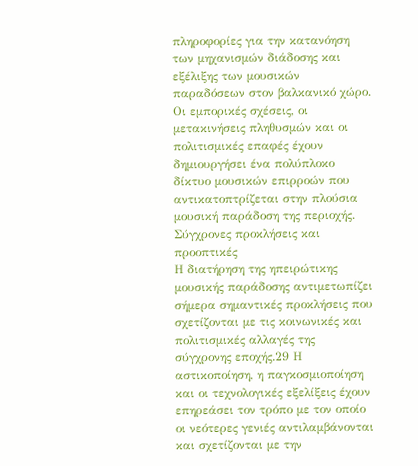πληροφορίες για την κατανόηση των μηχανισμών διάδοσης και εξέλιξης των μουσικών παραδόσεων στον βαλκανικό χώρο. Οι εμπορικές σχέσεις, οι μετακινήσεις πληθυσμών και οι πολιτισμικές επαφές έχουν δημιουργήσει ένα πολύπλοκο δίκτυο μουσικών επιρροών που αντικατοπτρίζεται στην πλούσια μουσική παράδοση της περιοχής.
Σύγχρονες προκλήσεις και προοπτικές
Η διατήρηση της ηπειρώτικης μουσικής παράδοσης αντιμετωπίζει σήμερα σημαντικές προκλήσεις που σχετίζονται με τις κοινωνικές και πολιτισμικές αλλαγές της σύγχρονης εποχής.29 Η αστικοποίηση, η παγκοσμιοποίηση και οι τεχνολογικές εξελίξεις έχουν επηρεάσει τον τρόπο με τον οποίο οι νεότερες γενιές αντιλαμβάνονται και σχετίζονται με την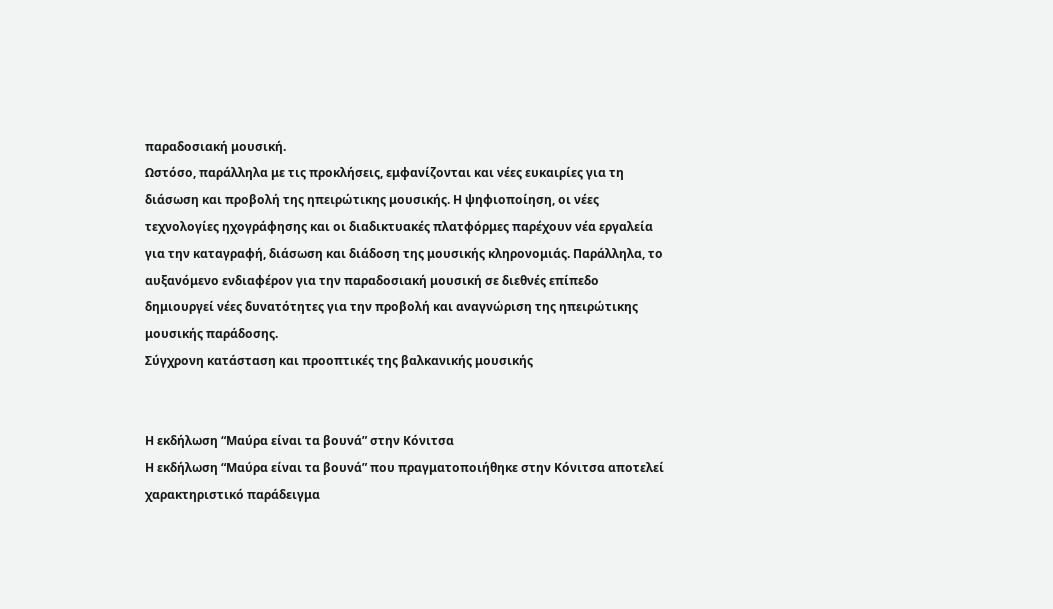παραδοσιακή μουσική.
Ωστόσο, παράλληλα με τις προκλήσεις, εμφανίζονται και νέες ευκαιρίες για τη διάσωση και προβολή της ηπειρώτικης μουσικής. Η ψηφιοποίηση, οι νέες τεχνολογίες ηχογράφησης και οι διαδικτυακές πλατφόρμες παρέχουν νέα εργαλεία για την καταγραφή, διάσωση και διάδοση της μουσικής κληρονομιάς. Παράλληλα, το αυξανόμενο ενδιαφέρον για την παραδοσιακή μουσική σε διεθνές επίπεδο δημιουργεί νέες δυνατότητες για την προβολή και αναγνώριση της ηπειρώτικης μουσικής παράδοσης.
Σύγχρονη κατάσταση και προοπτικές της βαλκανικής μουσικής


Η εκδήλωση “Μαύρα είναι τα βουνά” στην Κόνιτσα
Η εκδήλωση “Μαύρα είναι τα βουνά” που πραγματοποιήθηκε στην Κόνιτσα αποτελεί χαρακτηριστικό παράδειγμα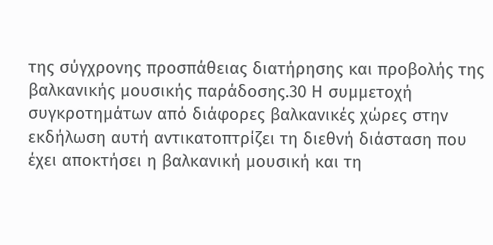της σύγχρονης προσπάθειας διατήρησης και προβολής της βαλκανικής μουσικής παράδοσης.30 Η συμμετοχή συγκροτημάτων από διάφορες βαλκανικές χώρες στην εκδήλωση αυτή αντικατοπτρίζει τη διεθνή διάσταση που έχει αποκτήσει η βαλκανική μουσική και τη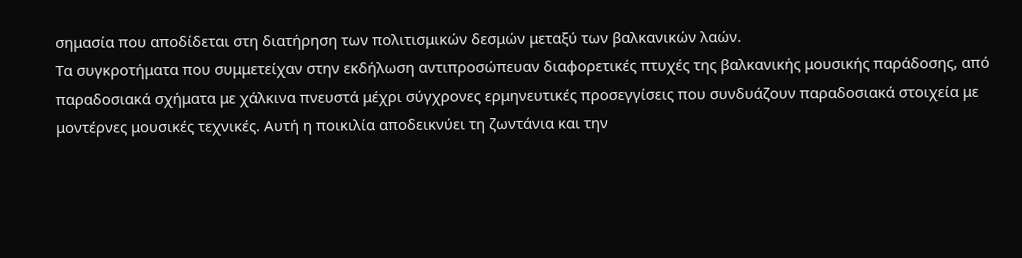σημασία που αποδίδεται στη διατήρηση των πολιτισμικών δεσμών μεταξύ των βαλκανικών λαών.
Τα συγκροτήματα που συμμετείχαν στην εκδήλωση αντιπροσώπευαν διαφορετικές πτυχές της βαλκανικής μουσικής παράδοσης, από παραδοσιακά σχήματα με χάλκινα πνευστά μέχρι σύγχρονες ερμηνευτικές προσεγγίσεις που συνδυάζουν παραδοσιακά στοιχεία με μοντέρνες μουσικές τεχνικές. Αυτή η ποικιλία αποδεικνύει τη ζωντάνια και την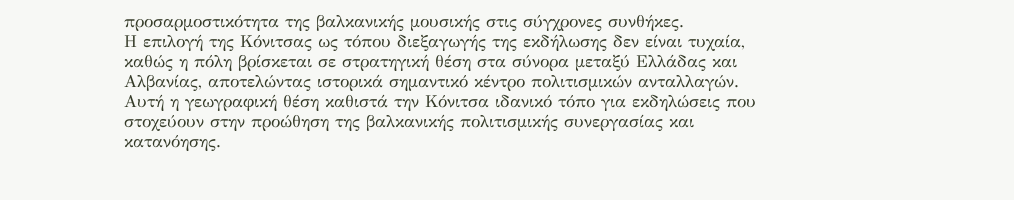προσαρμοστικότητα της βαλκανικής μουσικής στις σύγχρονες συνθήκες.
Η επιλογή της Κόνιτσας ως τόπου διεξαγωγής της εκδήλωσης δεν είναι τυχαία, καθώς η πόλη βρίσκεται σε στρατηγική θέση στα σύνορα μεταξύ Ελλάδας και Αλβανίας, αποτελώντας ιστορικά σημαντικό κέντρο πολιτισμικών ανταλλαγών. Αυτή η γεωγραφική θέση καθιστά την Κόνιτσα ιδανικό τόπο για εκδηλώσεις που στοχεύουν στην προώθηση της βαλκανικής πολιτισμικής συνεργασίας και κατανόησης.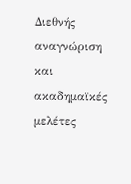Διεθνής αναγνώριση και ακαδημαϊκές μελέτες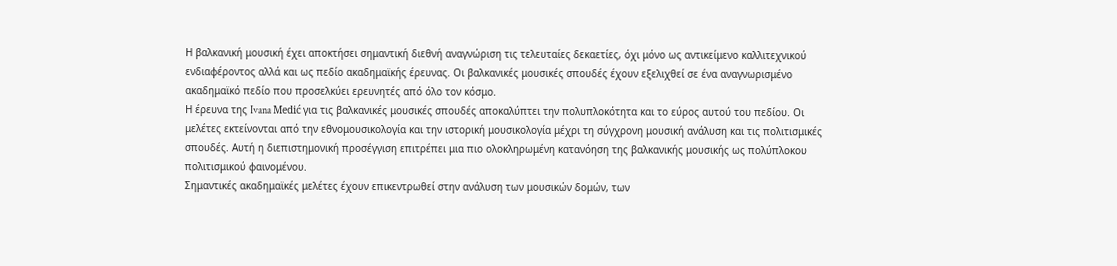Η βαλκανική μουσική έχει αποκτήσει σημαντική διεθνή αναγνώριση τις τελευταίες δεκαετίες, όχι μόνο ως αντικείμενο καλλιτεχνικού ενδιαφέροντος αλλά και ως πεδίο ακαδημαϊκής έρευνας. Οι βαλκανικές μουσικές σπουδές έχουν εξελιχθεί σε ένα αναγνωρισμένο ακαδημαϊκό πεδίο που προσελκύει ερευνητές από όλο τον κόσμο.
Η έρευνα της Ivana Medić για τις βαλκανικές μουσικές σπουδές αποκαλύπτει την πολυπλοκότητα και το εύρος αυτού του πεδίου. Οι μελέτες εκτείνονται από την εθνομουσικολογία και την ιστορική μουσικολογία μέχρι τη σύγχρονη μουσική ανάλυση και τις πολιτισμικές σπουδές. Αυτή η διεπιστημονική προσέγγιση επιτρέπει μια πιο ολοκληρωμένη κατανόηση της βαλκανικής μουσικής ως πολύπλοκου πολιτισμικού φαινομένου.
Σημαντικές ακαδημαϊκές μελέτες έχουν επικεντρωθεί στην ανάλυση των μουσικών δομών, των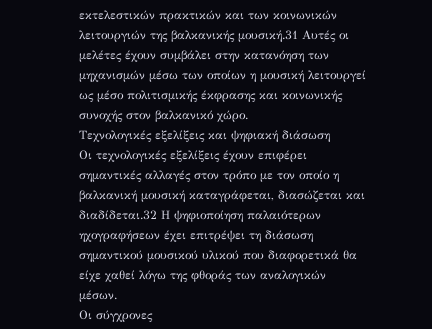εκτελεστικών πρακτικών και των κοινωνικών λειτουργιών της βαλκανικής μουσική.31 Αυτές οι μελέτες έχουν συμβάλει στην κατανόηση των μηχανισμών μέσω των οποίων η μουσική λειτουργεί ως μέσο πολιτισμικής έκφρασης και κοινωνικής συνοχής στον βαλκανικό χώρο.
Τεχνολογικές εξελίξεις και ψηφιακή διάσωση
Οι τεχνολογικές εξελίξεις έχουν επιφέρει σημαντικές αλλαγές στον τρόπο με τον οποίο η βαλκανική μουσική καταγράφεται, διασώζεται και διαδίδεται.32 Η ψηφιοποίηση παλαιότερων ηχογραφήσεων έχει επιτρέψει τη διάσωση σημαντικού μουσικού υλικού που διαφορετικά θα είχε χαθεί λόγω της φθοράς των αναλογικών μέσων.
Οι σύγχρονες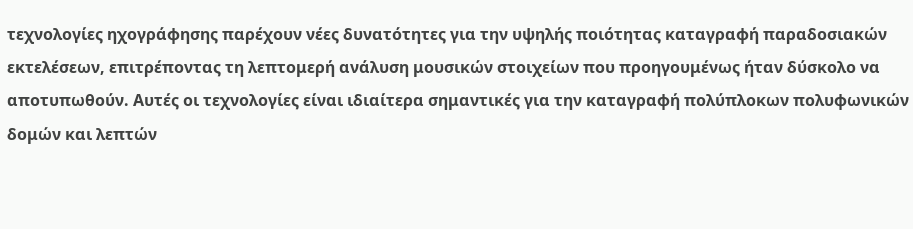τεχνολογίες ηχογράφησης παρέχουν νέες δυνατότητες για την υψηλής ποιότητας καταγραφή παραδοσιακών εκτελέσεων, επιτρέποντας τη λεπτομερή ανάλυση μουσικών στοιχείων που προηγουμένως ήταν δύσκολο να αποτυπωθούν. Αυτές οι τεχνολογίες είναι ιδιαίτερα σημαντικές για την καταγραφή πολύπλοκων πολυφωνικών δομών και λεπτών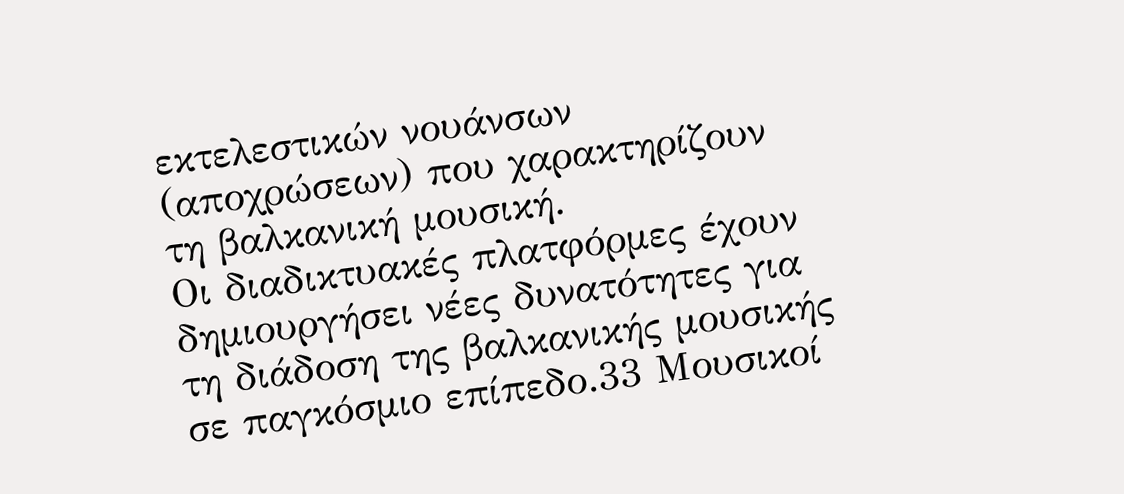εκτελεστικών νουάνσων (αποχρώσεων) που χαρακτηρίζουν τη βαλκανική μουσική.
Οι διαδικτυακές πλατφόρμες έχουν δημιουργήσει νέες δυνατότητες για τη διάδοση της βαλκανικής μουσικής σε παγκόσμιο επίπεδο.33 Μουσικοί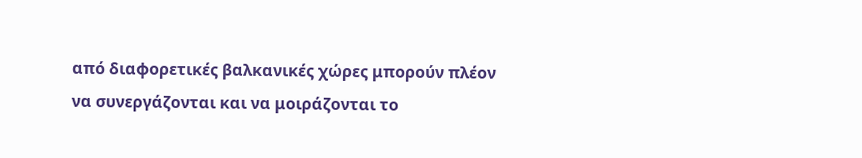από διαφορετικές βαλκανικές χώρες μπορούν πλέον να συνεργάζονται και να μοιράζονται το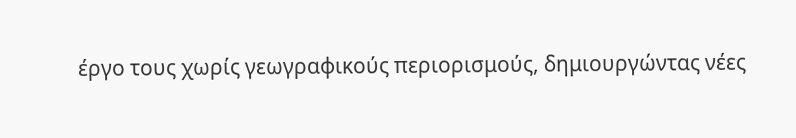έργο τους χωρίς γεωγραφικούς περιορισμούς, δημιουργώντας νέες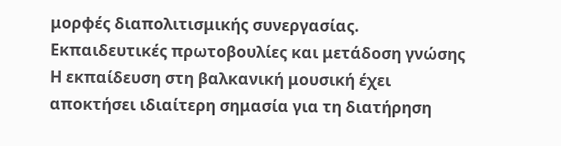μορφές διαπολιτισμικής συνεργασίας.
Εκπαιδευτικές πρωτοβουλίες και μετάδοση γνώσης
Η εκπαίδευση στη βαλκανική μουσική έχει αποκτήσει ιδιαίτερη σημασία για τη διατήρηση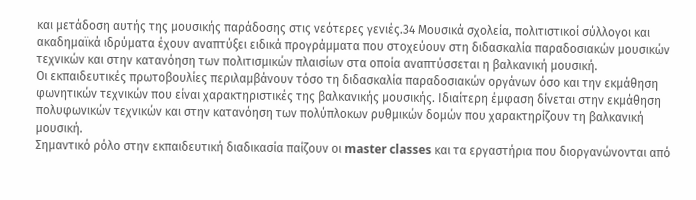και μετάδοση αυτής της μουσικής παράδοσης στις νεότερες γενιές.34 Μουσικά σχολεία, πολιτιστικοί σύλλογοι και ακαδημαϊκά ιδρύματα έχουν αναπτύξει ειδικά προγράμματα που στοχεύουν στη διδασκαλία παραδοσιακών μουσικών τεχνικών και στην κατανόηση των πολιτισμικών πλαισίων στα οποία αναπτύσσεται η βαλκανική μουσική.
Οι εκπαιδευτικές πρωτοβουλίες περιλαμβάνουν τόσο τη διδασκαλία παραδοσιακών οργάνων όσο και την εκμάθηση φωνητικών τεχνικών που είναι χαρακτηριστικές της βαλκανικής μουσικής. Ιδιαίτερη έμφαση δίνεται στην εκμάθηση πολυφωνικών τεχνικών και στην κατανόηση των πολύπλοκων ρυθμικών δομών που χαρακτηρίζουν τη βαλκανική μουσική.
Σημαντικό ρόλο στην εκπαιδευτική διαδικασία παίζουν οι master classes και τα εργαστήρια που διοργανώνονται από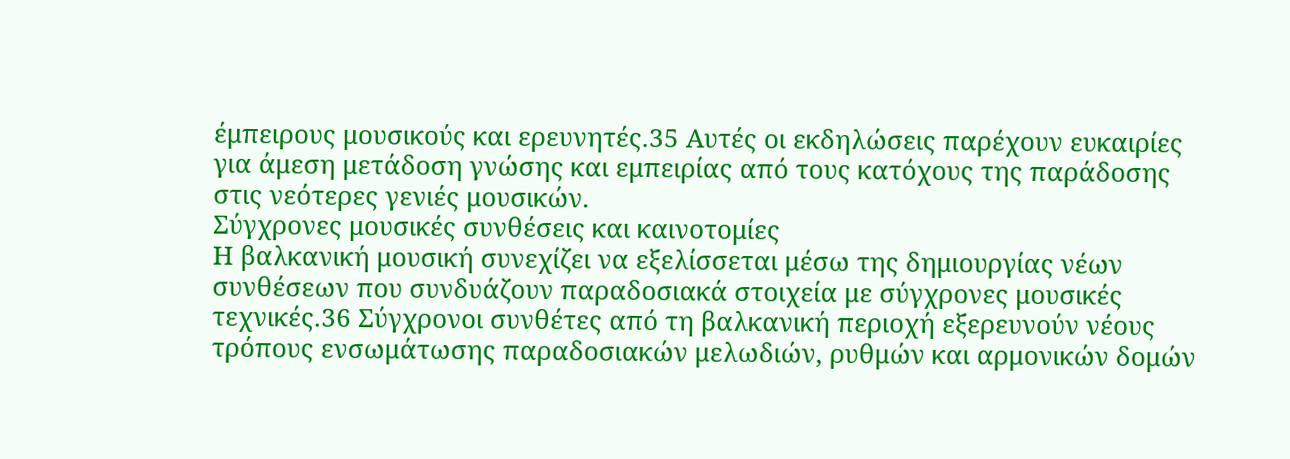έμπειρους μουσικούς και ερευνητές.35 Αυτές οι εκδηλώσεις παρέχουν ευκαιρίες για άμεση μετάδοση γνώσης και εμπειρίας από τους κατόχους της παράδοσης στις νεότερες γενιές μουσικών.
Σύγχρονες μουσικές συνθέσεις και καινοτομίες
Η βαλκανική μουσική συνεχίζει να εξελίσσεται μέσω της δημιουργίας νέων συνθέσεων που συνδυάζουν παραδοσιακά στοιχεία με σύγχρονες μουσικές τεχνικές.36 Σύγχρονοι συνθέτες από τη βαλκανική περιοχή εξερευνούν νέους τρόπους ενσωμάτωσης παραδοσιακών μελωδιών, ρυθμών και αρμονικών δομών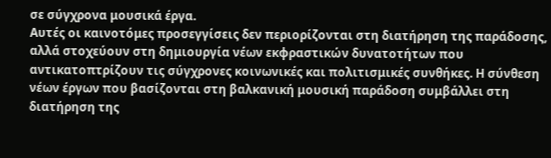σε σύγχρονα μουσικά έργα.
Αυτές οι καινοτόμες προσεγγίσεις δεν περιορίζονται στη διατήρηση της παράδοσης, αλλά στοχεύουν στη δημιουργία νέων εκφραστικών δυνατοτήτων που αντικατοπτρίζουν τις σύγχρονες κοινωνικές και πολιτισμικές συνθήκες. Η σύνθεση νέων έργων που βασίζονται στη βαλκανική μουσική παράδοση συμβάλλει στη διατήρηση της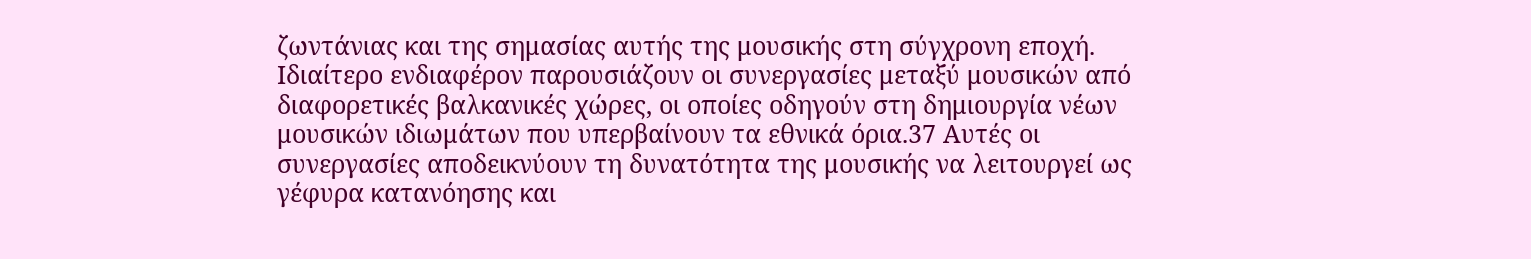ζωντάνιας και της σημασίας αυτής της μουσικής στη σύγχρονη εποχή.
Ιδιαίτερο ενδιαφέρον παρουσιάζουν οι συνεργασίες μεταξύ μουσικών από διαφορετικές βαλκανικές χώρες, οι οποίες οδηγούν στη δημιουργία νέων μουσικών ιδιωμάτων που υπερβαίνουν τα εθνικά όρια.37 Αυτές οι συνεργασίες αποδεικνύουν τη δυνατότητα της μουσικής να λειτουργεί ως γέφυρα κατανόησης και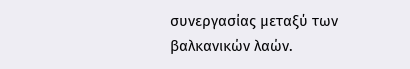συνεργασίας μεταξύ των βαλκανικών λαών.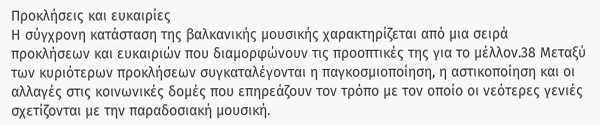Προκλήσεις και ευκαιρίες
Η σύγχρονη κατάσταση της βαλκανικής μουσικής χαρακτηρίζεται από μια σειρά προκλήσεων και ευκαιριών που διαμορφώνουν τις προοπτικές της για το μέλλον.38 Μεταξύ των κυριότερων προκλήσεων συγκαταλέγονται η παγκοσμιοποίηση, η αστικοποίηση και οι αλλαγές στις κοινωνικές δομές που επηρεάζουν τον τρόπο με τον οποίο οι νεότερες γενιές σχετίζονται με την παραδοσιακή μουσική.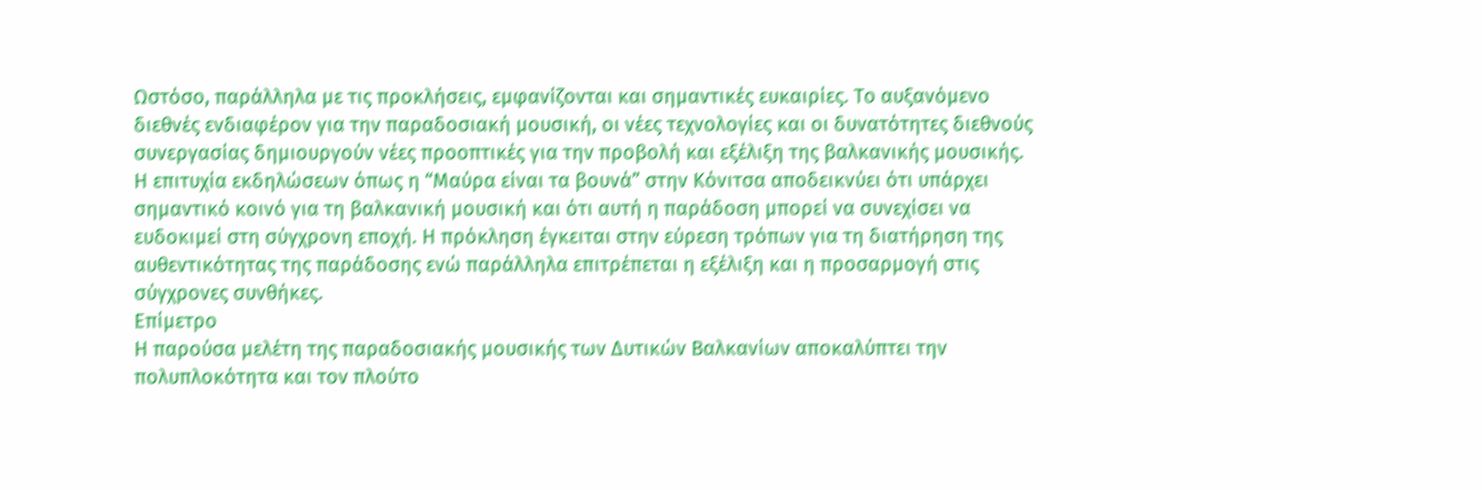Ωστόσο, παράλληλα με τις προκλήσεις, εμφανίζονται και σημαντικές ευκαιρίες. Το αυξανόμενο διεθνές ενδιαφέρον για την παραδοσιακή μουσική, οι νέες τεχνολογίες και οι δυνατότητες διεθνούς συνεργασίας δημιουργούν νέες προοπτικές για την προβολή και εξέλιξη της βαλκανικής μουσικής.
Η επιτυχία εκδηλώσεων όπως η “Μαύρα είναι τα βουνά” στην Κόνιτσα αποδεικνύει ότι υπάρχει σημαντικό κοινό για τη βαλκανική μουσική και ότι αυτή η παράδοση μπορεί να συνεχίσει να ευδοκιμεί στη σύγχρονη εποχή. Η πρόκληση έγκειται στην εύρεση τρόπων για τη διατήρηση της αυθεντικότητας της παράδοσης ενώ παράλληλα επιτρέπεται η εξέλιξη και η προσαρμογή στις σύγχρονες συνθήκες.
Επίμετρο
Η παρούσα μελέτη της παραδοσιακής μουσικής των Δυτικών Βαλκανίων αποκαλύπτει την πολυπλοκότητα και τον πλούτο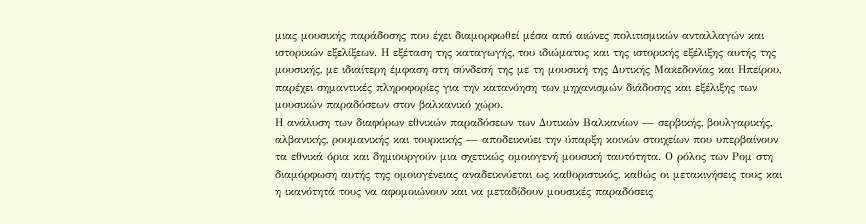μιας μουσικής παράδοσης που έχει διαμορφωθεί μέσα από αιώνες πολιτισμικών ανταλλαγών και ιστορικών εξελίξεων. Η εξέταση της καταγωγής, του ιδιώματος και της ιστορικής εξέλιξης αυτής της μουσικής, με ιδιαίτερη έμφαση στη σύνδεσή της με τη μουσική της Δυτικής Μακεδονίας και Ηπείρου, παρέχει σημαντικές πληροφορίες για την κατανόηση των μηχανισμών διάδοσης και εξέλιξης των μουσικών παραδόσεων στον βαλκανικό χώρο.
Η ανάλυση των διαφόρων εθνικών παραδόσεων των Δυτικών Βαλκανίων — σερβικής, βουλγαρικής, αλβανικής, ρουμανικής και τουρκικής — αποδεικνύει την ύπαρξη κοινών στοιχείων που υπερβαίνουν τα εθνικά όρια και δημιουργούν μια σχετικώς ομοιογενή μουσική ταυτότητα. Ο ρόλος των Ρομ στη διαμόρφωση αυτής της ομοιογένειας αναδεικνύεται ως καθοριστικός, καθώς οι μετακινήσεις τους και η ικανότητά τους να αφομοιώνουν και να μεταδίδουν μουσικές παραδόσεις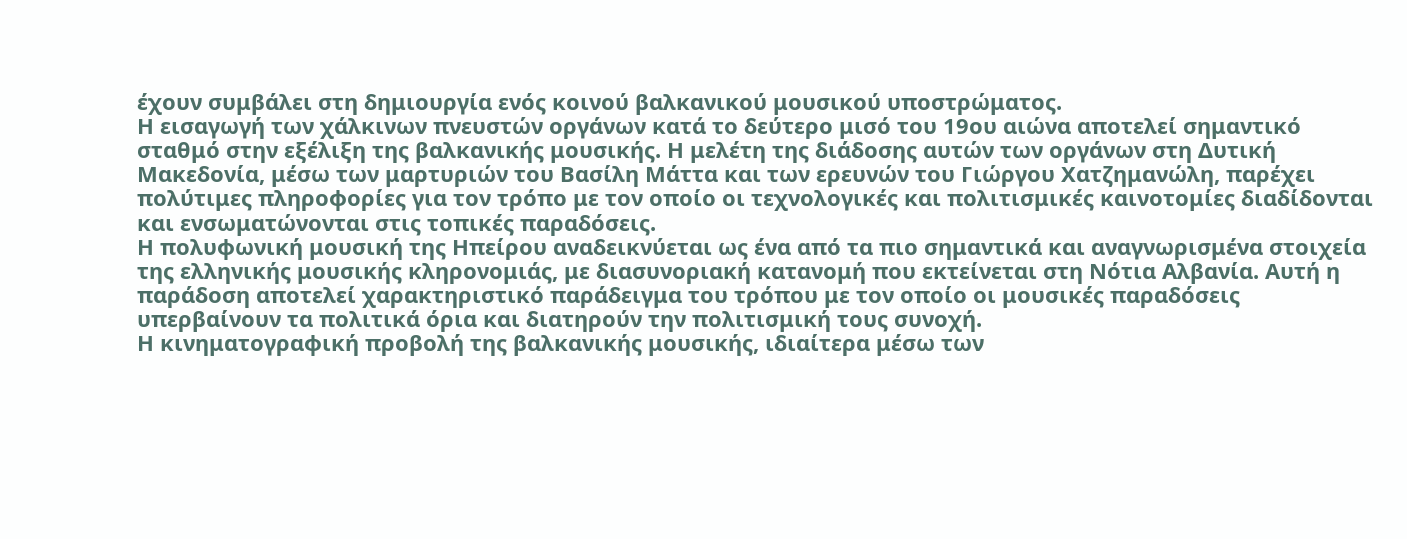έχουν συμβάλει στη δημιουργία ενός κοινού βαλκανικού μουσικού υποστρώματος.
Η εισαγωγή των χάλκινων πνευστών οργάνων κατά το δεύτερο μισό του 19ου αιώνα αποτελεί σημαντικό σταθμό στην εξέλιξη της βαλκανικής μουσικής. Η μελέτη της διάδοσης αυτών των οργάνων στη Δυτική Μακεδονία, μέσω των μαρτυριών του Βασίλη Μάττα και των ερευνών του Γιώργου Χατζημανώλη, παρέχει πολύτιμες πληροφορίες για τον τρόπο με τον οποίο οι τεχνολογικές και πολιτισμικές καινοτομίες διαδίδονται και ενσωματώνονται στις τοπικές παραδόσεις.
Η πολυφωνική μουσική της Ηπείρου αναδεικνύεται ως ένα από τα πιο σημαντικά και αναγνωρισμένα στοιχεία της ελληνικής μουσικής κληρονομιάς, με διασυνοριακή κατανομή που εκτείνεται στη Νότια Αλβανία. Αυτή η παράδοση αποτελεί χαρακτηριστικό παράδειγμα του τρόπου με τον οποίο οι μουσικές παραδόσεις υπερβαίνουν τα πολιτικά όρια και διατηρούν την πολιτισμική τους συνοχή.
Η κινηματογραφική προβολή της βαλκανικής μουσικής, ιδιαίτερα μέσω των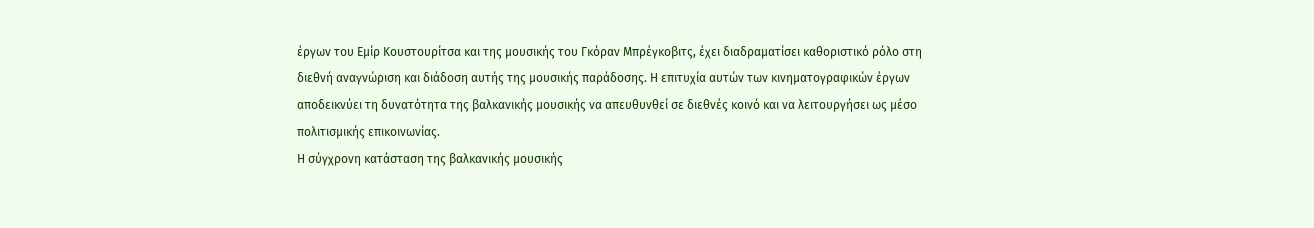έργων του Εμίρ Κουστουρίτσα και της μουσικής του Γκόραν Μπρέγκοβιτς, έχει διαδραματίσει καθοριστικό ρόλο στη διεθνή αναγνώριση και διάδοση αυτής της μουσικής παράδοσης. Η επιτυχία αυτών των κινηματογραφικών έργων αποδεικνύει τη δυνατότητα της βαλκανικής μουσικής να απευθυνθεί σε διεθνές κοινό και να λειτουργήσει ως μέσο πολιτισμικής επικοινωνίας.
Η σύγχρονη κατάσταση της βαλκανικής μουσικής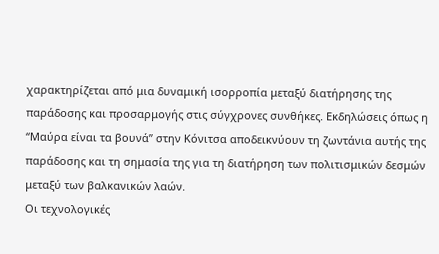χαρακτηρίζεται από μια δυναμική ισορροπία μεταξύ διατήρησης της παράδοσης και προσαρμογής στις σύγχρονες συνθήκες. Εκδηλώσεις όπως η “Μαύρα είναι τα βουνά” στην Κόνιτσα αποδεικνύουν τη ζωντάνια αυτής της παράδοσης και τη σημασία της για τη διατήρηση των πολιτισμικών δεσμών μεταξύ των βαλκανικών λαών.
Οι τεχνολογικές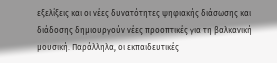εξελίξεις και οι νέες δυνατότητες ψηφιακής διάσωσης και διάδοσης δημιουργούν νέες προοπτικές για τη βαλκανική μουσική. Παράλληλα, οι εκπαιδευτικές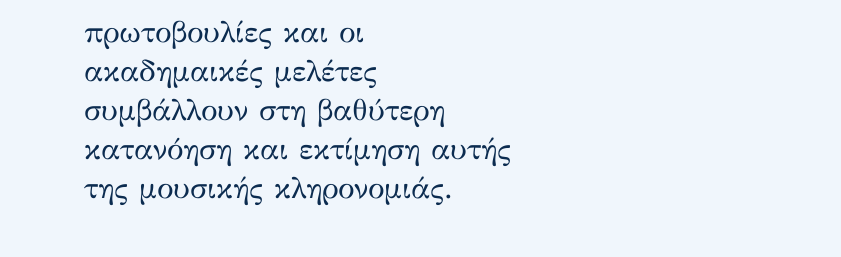πρωτοβουλίες και οι ακαδημαικές μελέτες συμβάλλουν στη βαθύτερη κατανόηση και εκτίμηση αυτής της μουσικής κληρονομιάς.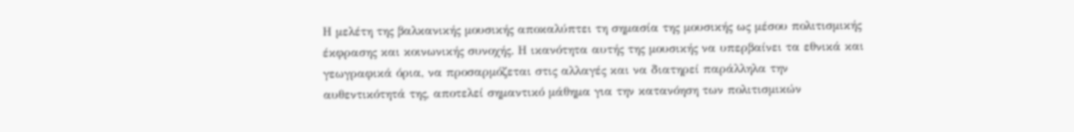Η μελέτη της βαλκανικής μουσικής αποκαλύπτει τη σημασία της μουσικής ως μέσου πολιτισμικής έκφρασης και κοινωνικής συνοχής. Η ικανότητα αυτής της μουσικής να υπερβαίνει τα εθνικά και γεωγραφικά όρια, να προσαρμόζεται στις αλλαγές και να διατηρεί παράλληλα την αυθεντικότητά της, αποτελεί σημαντικό μάθημα για την κατανόηση των πολιτισμικών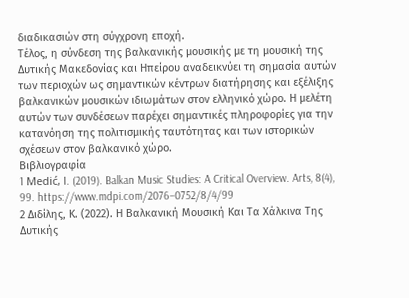διαδικασιών στη σύγχρονη εποχή.
Τέλος, η σύνδεση της βαλκανικής μουσικής με τη μουσική της Δυτικής Μακεδονίας και Ηπείρου αναδεικνύει τη σημασία αυτών των περιοχών ως σημαντικών κέντρων διατήρησης και εξέλιξης βαλκανικών μουσικών ιδιωμάτων στον ελληνικό χώρο. Η μελέτη αυτών των συνδέσεων παρέχει σημαντικές πληροφορίες για την κατανόηση της πολιτισμικής ταυτότητας και των ιστορικών σχέσεων στον βαλκανικό χώρο.
Βιβλιογραφία
1 Medić, I. (2019). Balkan Music Studies: A Critical Overview. Arts, 8(4), 99. https://www.mdpi.com/2076–0752/8/4/99
2 Διδίλης, Κ. (2022). Η Βαλκανική Μουσική Και Τα Χάλκινα Της Δυτικής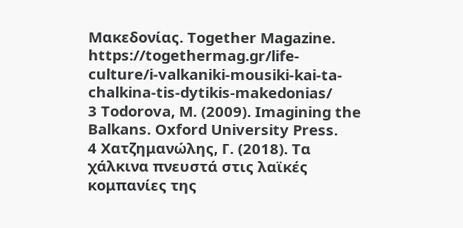Μακεδονίας. Together Magazine. https://togethermag.gr/life-culture/i‑valkaniki-mousiki-kai-ta-chalkina-tis-dytikis-makedonias/
3 Todorova, M. (2009). Imagining the Balkans. Oxford University Press.
4 Χατζημανώλης, Γ. (2018). Τα χάλκινα πνευστά στις λαϊκές κομπανίες της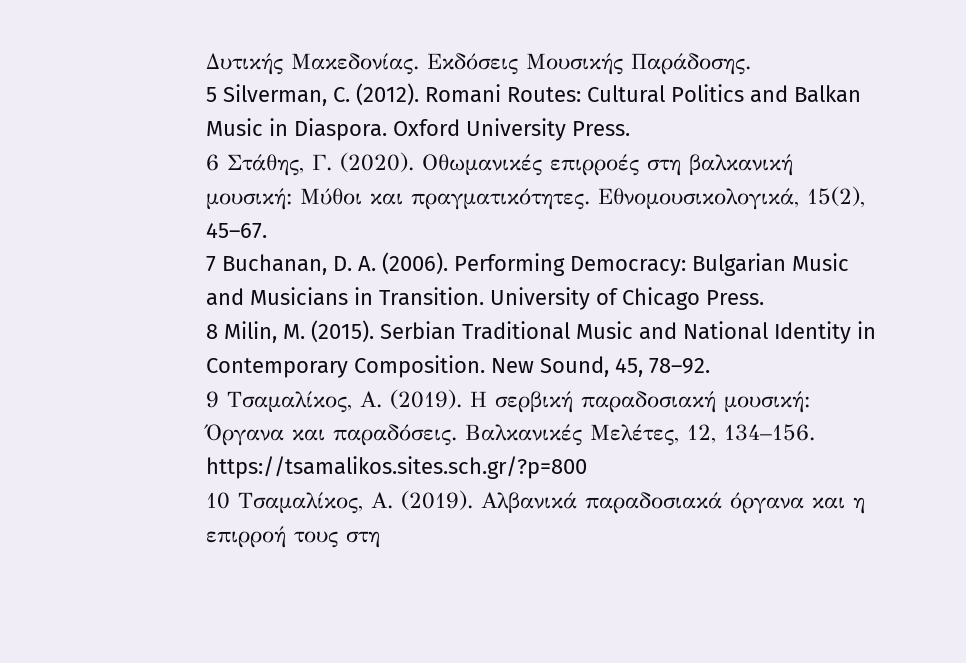Δυτικής Μακεδονίας. Εκδόσεις Μουσικής Παράδοσης.
5 Silverman, C. (2012). Romani Routes: Cultural Politics and Balkan Music in Diaspora. Oxford University Press.
6 Στάθης, Γ. (2020). Οθωμανικές επιρροές στη βαλκανική μουσική: Μύθοι και πραγματικότητες. Εθνομουσικολογικά, 15(2), 45–67.
7 Buchanan, D. A. (2006). Performing Democracy: Bulgarian Music and Musicians in Transition. University of Chicago Press.
8 Milin, M. (2015). Serbian Traditional Music and National Identity in Contemporary Composition. New Sound, 45, 78–92.
9 Τσαμαλίκος, Α. (2019). Η σερβική παραδοσιακή μουσική: Όργανα και παραδόσεις. Βαλκανικές Μελέτες, 12, 134–156. https://tsamalikos.sites.sch.gr/?p=800
10 Τσαμαλίκος, Α. (2019). Αλβανικά παραδοσιακά όργανα και η επιρροή τους στη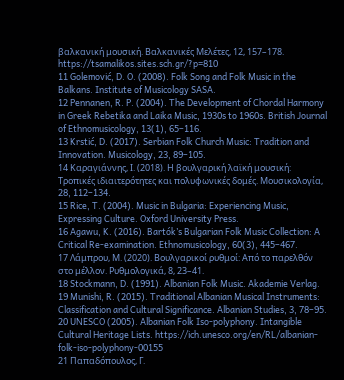βαλκανική μουσική. Βαλκανικές Μελέτες, 12, 157–178. https://tsamalikos.sites.sch.gr/?p=810
11 Golemović, D. O. (2008). Folk Song and Folk Music in the Balkans. Institute of Musicology SASA.
12 Pennanen, R. P. (2004). The Development of Chordal Harmony in Greek Rebetika and Laika Music, 1930s to 1960s. British Journal of Ethnomusicology, 13(1), 65–116.
13 Krstić, D. (2017). Serbian Folk Church Music: Tradition and Innovation. Musicology, 23, 89–105.
14 Καραγιάννης, Ι. (2018). Η βουλγαρική λαϊκή μουσική: Τροπικές ιδιαιτερότητες και πολυφωνικές δομές. Μουσικολογία, 28, 112–134.
15 Rice, T. (2004). Music in Bulgaria: Experiencing Music, Expressing Culture. Oxford University Press.
16 Agawu, K. (2016). Bartók’s Bulgarian Folk Music Collection: A Critical Re-examination. Ethnomusicology, 60(3), 445–467.
17 Λάμπρου, Μ. (2020). Βουλγαρικοί ρυθμοί: Από το παρελθόν στο μέλλον. Ρυθμολογικά, 8, 23–41.
18 Stockmann, D. (1991). Albanian Folk Music. Akademie Verlag.
19 Munishi, R. (2015). Traditional Albanian Musical Instruments: Classification and Cultural Significance. Albanian Studies, 3, 78–95.
20 UNESCO (2005). Albanian Folk Iso-polyphony. Intangible Cultural Heritage Lists. https://ich.unesco.org/en/RL/albanian-folk-iso-polyphony-00155
21 Παπαδόπουλος, Γ.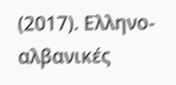(2017). Ελληνο-αλβανικές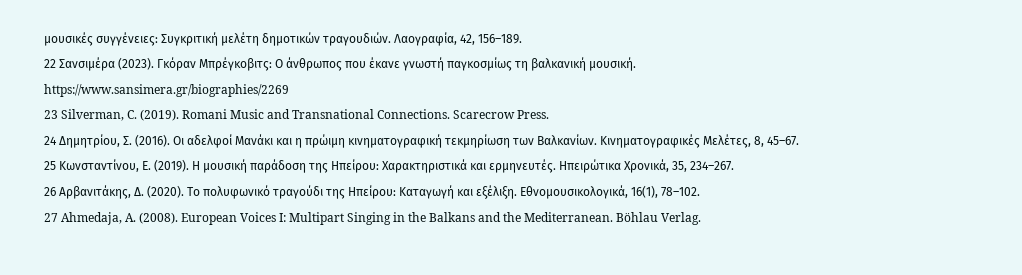μουσικές συγγένειες: Συγκριτική μελέτη δημοτικών τραγουδιών. Λαογραφία, 42, 156–189.
22 Σανσιμέρα (2023). Γκόραν Μπρέγκοβιτς: Ο άνθρωπος που έκανε γνωστή παγκοσμίως τη βαλκανική μουσική. https://www.sansimera.gr/biographies/2269
23 Silverman, C. (2019). Romani Music and Transnational Connections. Scarecrow Press.
24 Δημητρίου, Σ. (2016). Οι αδελφοί Μανάκι και η πρώιμη κινηματογραφική τεκμηρίωση των Βαλκανίων. Κινηματογραφικές Μελέτες, 8, 45–67.
25 Κωνσταντίνου, Ε. (2019). Η μουσική παράδοση της Ηπείρου: Χαρακτηριστικά και ερμηνευτές. Ηπειρώτικα Χρονικά, 35, 234–267.
26 Αρβανιτάκης, Δ. (2020). Το πολυφωνικό τραγούδι της Ηπείρου: Καταγωγή και εξέλιξη. Εθνομουσικολογικά, 16(1), 78–102.
27 Ahmedaja, A. (2008). European Voices I: Multipart Singing in the Balkans and the Mediterranean. Böhlau Verlag.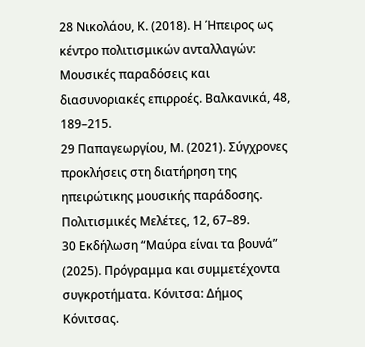28 Νικολάου, Κ. (2018). Η Ήπειρος ως κέντρο πολιτισμικών ανταλλαγών: Μουσικές παραδόσεις και διασυνοριακές επιρροές. Βαλκανικά, 48, 189–215.
29 Παπαγεωργίου, Μ. (2021). Σύγχρονες προκλήσεις στη διατήρηση της ηπειρώτικης μουσικής παράδοσης. Πολιτισμικές Μελέτες, 12, 67–89.
30 Εκδήλωση “Μαύρα είναι τα βουνά” (2025). Πρόγραμμα και συμμετέχοντα συγκροτήματα. Κόνιτσα: Δήμος Κόνιτσας.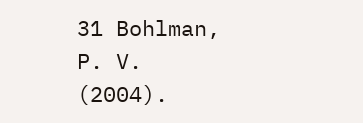31 Bohlman, P. V. (2004).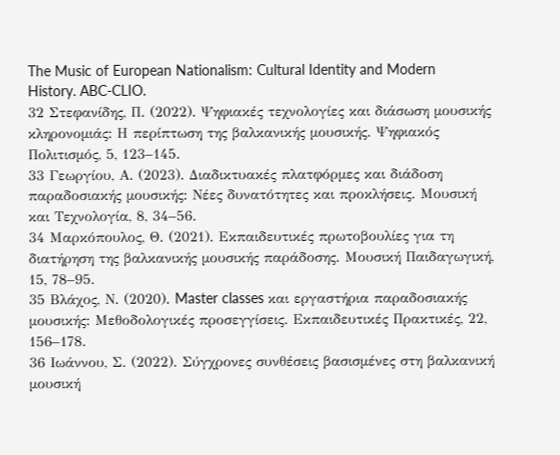The Music of European Nationalism: Cultural Identity and Modern History. ABC-CLIO.
32 Στεφανίδης, Π. (2022). Ψηφιακές τεχνολογίες και διάσωση μουσικής κληρονομιάς: Η περίπτωση της βαλκανικής μουσικής. Ψηφιακός Πολιτισμός, 5, 123–145.
33 Γεωργίου, Α. (2023). Διαδικτυακές πλατφόρμες και διάδοση παραδοσιακής μουσικής: Νέες δυνατότητες και προκλήσεις. Μουσική και Τεχνολογία, 8, 34–56.
34 Μαρκόπουλος, Θ. (2021). Εκπαιδευτικές πρωτοβουλίες για τη διατήρηση της βαλκανικής μουσικής παράδοσης. Μουσική Παιδαγωγική, 15, 78–95.
35 Βλάχος, Ν. (2020). Master classes και εργαστήρια παραδοσιακής μουσικής: Μεθοδολογικές προσεγγίσεις. Εκπαιδευτικές Πρακτικές, 22, 156–178.
36 Ιωάννου, Σ. (2022). Σύγχρονες συνθέσεις βασισμένες στη βαλκανική μουσική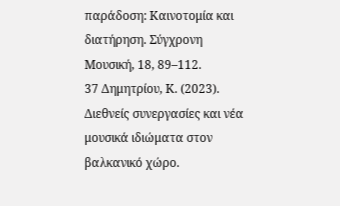παράδοση: Καινοτομία και διατήρηση. Σύγχρονη Μουσική, 18, 89–112.
37 Δημητρίου, Κ. (2023). Διεθνείς συνεργασίες και νέα μουσικά ιδιώματα στον βαλκανικό χώρο.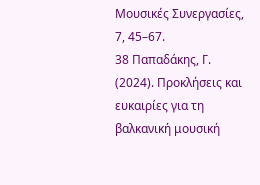Μουσικές Συνεργασίες, 7, 45–67.
38 Παπαδάκης, Γ. (2024). Προκλήσεις και ευκαιρίες για τη βαλκανική μουσική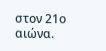στον 21ο αιώνα.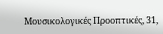Μουσικολογικές Προοπτικές, 31,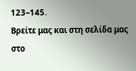123–145.
Βρείτε μας και στη σελίδα μας στο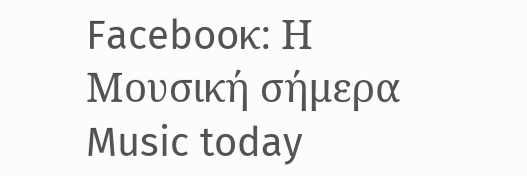Facebooκ: Η Μουσική σήμερα Music today